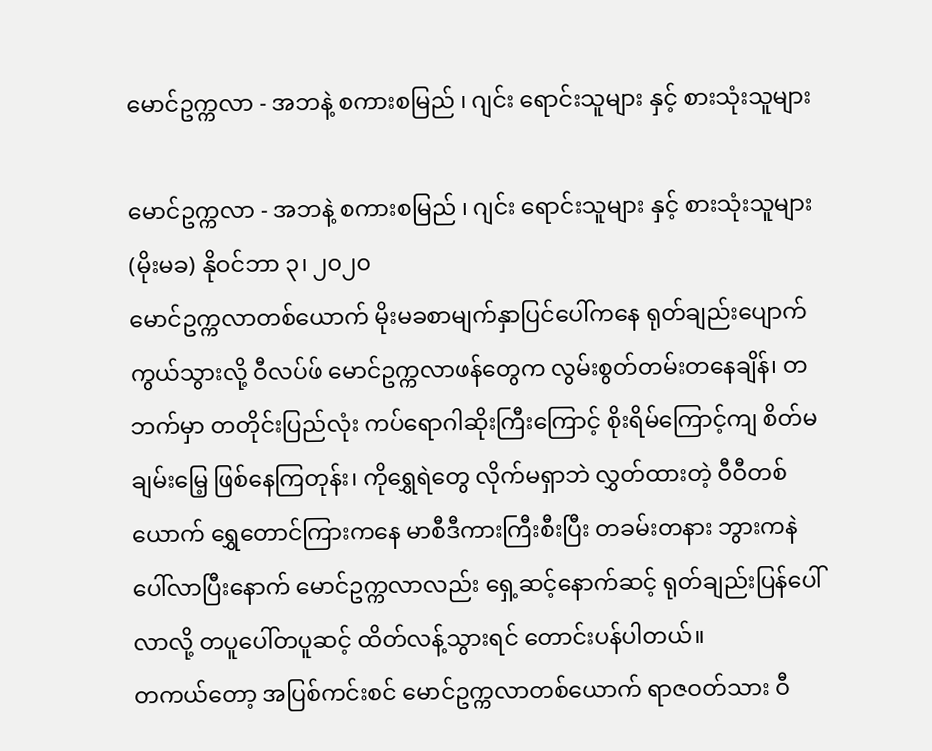မောင်ဥက္ကလာ - အဘနဲ့ စကားစမြည် ၊ ဂျင်း ရောင်းသူများ နှင့် စားသုံးသူများ

မောင်ဥက္ကလာ - အဘနဲ့ စကားစမြည် ၊ ဂျင်း ရောင်းသူများ နှင့် စားသုံးသူများ
(မိုးမခ) နိုဝင်ဘာ ၃၊ ၂၀၂၀
မောင်ဥက္ကလာတစ်ယောက် မိုးမခစာမျက်နှာပြင်ပေါ်ကနေ ရုတ်ချည်းပျောက်ကွယ်သွားလို့ ဝီလပ်ဖ် မောင်ဥက္ကလာဖန်တွေက လွမ်းစွတ်တမ်းတနေချိန်၊ တဘက်မှာ တတိုင်းပြည်လုံး ကပ်ရောဂါဆိုးကြီးကြောင့် စိုးရိမ်ကြောင့်ကျ စိတ်မချမ်းမြေ့ ဖြစ်နေကြတုန်း၊ ကိုရွှေရဲတွေ လိုက်မရှာဘဲ လွှတ်ထားတဲ့ ဝီဝီတစ်ယောက် ရွှေတောင်ကြားကနေ မာစီဒီကားကြီးစီးပြီး တခမ်းတနား ဘွားကနဲပေါ်လာပြီးနောက် မောင်ဥက္ကလာလည်း ရှေ့ဆင့်နောက်ဆင့် ရုတ်ချည်းပြန်ပေါ်လာလို့ တပူပေါ်တပူဆင့် ထိတ်လန့်သွားရင် တောင်းပန်ပါတယ်။
တကယ်တော့ အပြစ်ကင်းစင် မောင်ဥက္ကလာတစ်ယောက် ရာဇဝတ်သား ဝီ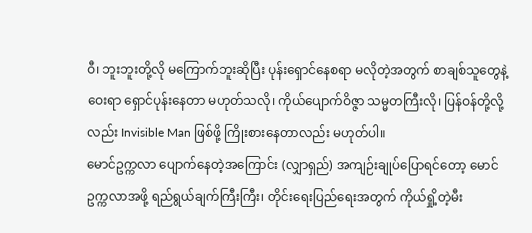ဝီ၊ ဘူးဘူးတို့လို မကြောက်ဘူးဆိုပြီး ပုန်းရှောင်နေစရာ မလိုတဲ့အတွက် စာချစ်သူတွေနဲ့ဝေးရာ ရှောင်ပုန်းနေတာ မဟုတ်သလို၊ ကိုယ်ပျောက်ဝိဇ္ဇာ သမ္မတကြီးလို၊ ပြန်ဝန်တို့လို့လည်း Invisible Man ဖြစ်ဖို့ ကြိုးစားနေတာလည်း မဟုတ်ပါ။
မောင်ဥက္ကလာ ပျောက်နေတဲ့အကြောင်း (လျှာရှည်) အကျဉ်းချုပ်ပြောရင်တော့ မောင်ဥက္ကလာအဖို့ ရည်ရွယ်ချက်ကြီးကြီး၊ တိုင်းရေးပြည်ရေးအတွက် ကိုယ်ရှို့တဲ့မီး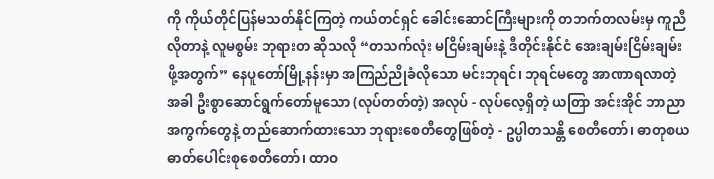ကို ကိုယ်တိုင်ပြန်မသတ်နိုင်ကြတဲ့ ကယ်တင်ရှင် ခေါင်းဆောင်ကြီးများကို တဘက်တလမ်းမှ ကူညီလိုတာနဲ့ လူမစွမ်း ဘုရားတ ဆိုသလို “တသက်လုံး မငြိမ်းချမ်းနဲ့ ဒီတိုင်းနိုင်ငံ အေးချမ်းငြိမ်းချမ်းဖို့အတွက်” နေပူတော်မြို့နန်းမှာ အကြည်ညိုခံလိုသော မင်းဘုရင်၊ ဘုရင်မတွေ အာဏာရလာတဲ့အခါ ဦးစွာဆောင်ရွက်တော်မူသော (လုပ်တတ်တဲ့) အလုပ် - လုပ်လေ့ရှိတဲ့ ယတြာ အင်းအိုင် ဘာညာအကွက်တွေနဲ့ တည်ဆောက်ထားသော ဘုရားစေတီတွေဖြစ်တဲ့ - ဥပ္ပါတသန္တိ စေတီတော်၊ ဓာတုစယ ဓာတ်ပေါင်းစုစေတီတော်၊ ထာဝ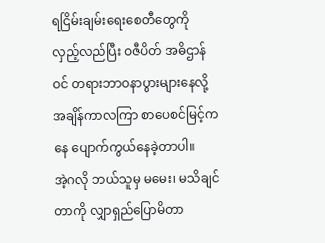ရငြိမ်းချမ်းရေးစေတီတွေကို လှည့်လည်ပြီး ဝဇီပိတ် အဓိဌာန်ဝင် တရားဘာဝနာပွားများနေလို့ အချိန်ကာလကြာ စာပေစင်မြင့်ကနေ ပျောက်ကွယ်နေခဲ့တာပါ။
အဲ့ဂလို ဘယ်သူမှ မမေး၊ မသိချင်တာကို လျှာရှည်ပြောမိတာ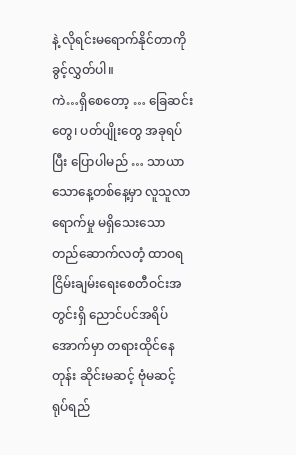နဲ့ လိုရင်းမရောက်နိုင်တာကို ခွင့်လွှတ်ပါ။
ကဲ…ရှိစေတော့ … ခြေဆင်းတွေ၊ ပတ်ပျိုးတွေ အခုရပ်ပြီး ပြောပါမည် … သာယာသောနေ့တစ်နေ့မှာ လူသူလာရောက်မှု မရှိသေးသော တည်ဆောက်လတံ့ ထာဝရငြိမ်းချမ်းရေးစေတီဝင်းအတွင်းရှိ ညောင်ပင်အရိပ်အောက်မှာ တရားထိုင်နေတုန်း ဆိုင်းမဆင့် ဗုံမဆင့် ရုပ်ရည်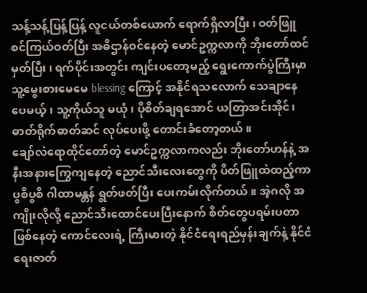သန့်သန့်ပြန့်ပြန့် လူငယ်တစ်ယောက် ရောက်ရှိလာပြီး၊ ဝတ်ဖြူစင်ကြယ်ဝတ်ပြီး အဓိဌာန်ဝင်နေတဲ့ မောင်ဥက္ကလာကို ဘိုးတော်ထင်မှတ်ပြီး၊ ရက်ပိုင်းအတွင်း ကျင်းပတော့မည့် ရွေးကောက်ပွဲကြီးမှာ သူ့မွေးစားမေမေ blessing ကြောင့် အနိုင်ရသလောက် သေချာနေပေမယ့်၊ သူ့ကိုယ်သူ မယုံ၊ ပိုစိတ်ချရအောင် ယတြာအင်းအိုင်၊ ဓာတ်ရိုက်ဓာတ်ဆင် လုပ်ပေးဖို့ တောင်းခံတော့တယ်။
ချော်လဲရောထိုင်တော်တဲ့ မောင်ဥက္ကလာကလည်း ဘိုးတော်ဟန်နဲ့ အနီးအနားကြွေကျနေတဲ့ ညောင်သီးလေးတွေကို ပိတ်ဖြူထဲထည့်ကာ ပွစိပွစိ ဂါထာမန္တန် ရွတ်ဖတ်ပြီး ပေးကမ်းလိုက်တယ်။ အဲ့ဂလို အကျိုးလိုလို့ ညောင်သီးထောင်ပေးပြီးနောက် စိတ်တွေပရမ်းပတာ ဖြစ်နေတဲ့ ကောင်လေးရဲ့ ကြီးမားတဲ့ နိုင်ငံရေးရည်မှန်းချက်နဲ့ နိုင်ငံရေးဇာတ်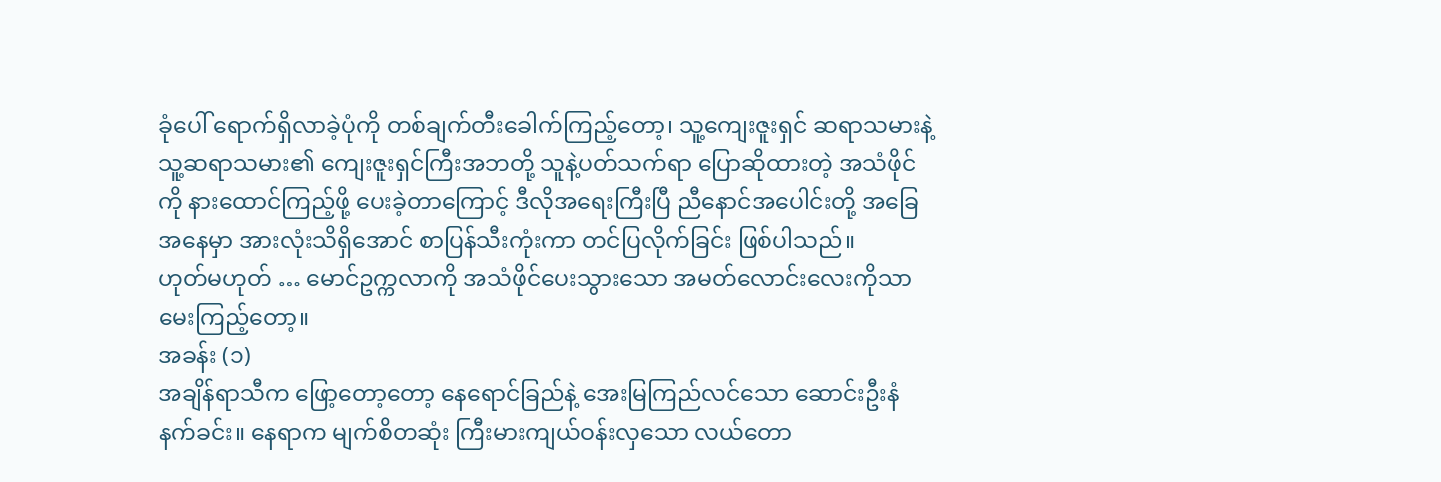ခုံပေါ် ရောက်ရှိလာခဲ့ပုံကို တစ်ချက်တီးခေါက်ကြည့်တော့၊ သူ့ကျေးဇူးရှင် ဆရာသမားနဲ့ သူ့ဆရာသမား၏ ကျေးဇူးရှင်ကြီးအဘတို့ သူနဲ့ပတ်သက်ရာ ပြောဆိုထားတဲ့ အသံဖိုင်ကို နားထောင်ကြည့်ဖို့ ပေးခဲ့တာကြောင့် ဒီလိုအရေးကြီးပြီ ညီနောင်အပေါင်းတို့ အခြေအနေမှာ အားလုံးသိရှိအောင် စာပြန်သီးကုံးကာ တင်ပြလိုက်ခြင်း ဖြစ်ပါသည်။
ဟုတ်မဟုတ် … မောင်ဥက္ကလာကို အသံဖိုင်ပေးသွားသော အမတ်လောင်းလေးကိုသာ မေးကြည့်တော့။
အခန်း (၁)
အချိန်ရာသီက ဖြော့တော့တော့ နေရောင်ခြည်နဲ့ အေးမြကြည်လင်သော ဆောင်းဦးနံနက်ခင်း။ နေရာက မျက်စိတဆုံး ကြီးမားကျယ်ဝန်းလှသော လယ်တော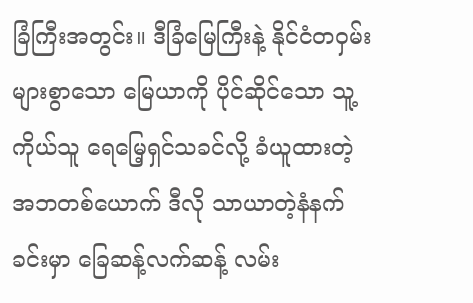ခြံကြီးအတွင်း။ ဒီခြံမြေကြီးနဲ့ နိုင်ငံတဝှမ်း များစွာသော မြေယာကို ပိုင်ဆိုင်သော သူ့ကိုယ်သူ ရေမြေ့ရှင်သခင်လို့ ခံယူထားတဲ့ အဘတစ်ယောက် ဒီလို သာယာတဲ့နံနက်ခင်းမှာ ခြေဆန့်လက်ဆန့် လမ်း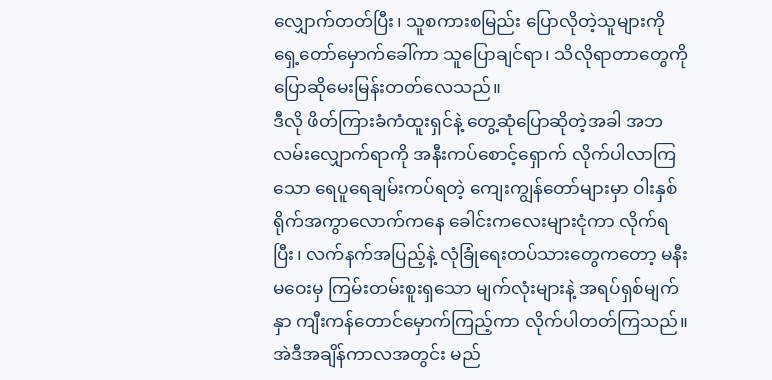လျှောက်တတ်ပြီး၊ သူစကားစမြည်း ပြောလိုတဲ့သူများကို ရှေ့တော်မှောက်ခေါ်ကာ သူပြောချင်ရာ၊ သိလိုရာတာတွေကို ပြောဆိုမေးမြန်းတတ်လေသည်။
ဒီလို ဖိတ်ကြားခံကံထူးရှင်နဲ့ တွေ့ဆုံပြောဆိုတဲ့အခါ အဘ လမ်းလျှောက်ရာကို အနီးကပ်စောင့်ရှောက် လိုက်ပါလာကြသော ရေပူရေချမ်းကပ်ရတဲ့ ကျေးကျွန်တော်များမှာ ဝါးနှစ်ရိုက်အကွာလောက်ကနေ ခေါင်းကလေးများငုံကာ လိုက်ရပြီး၊ လက်နက်အပြည့်နဲ့ လုံခြုံရေးတပ်သားတွေကတော့ မနီးမဝေးမှ ကြမ်းတမ်းစူးရှသော မျက်လုံးများနဲ့ အရပ်ရှစ်မျက်နှာ ကျီးကန်တောင်မှောက်ကြည့်ကာ လိုက်ပါတတ်ကြသည်။ အဲဒီအချိန်ကာလအတွင်း မည်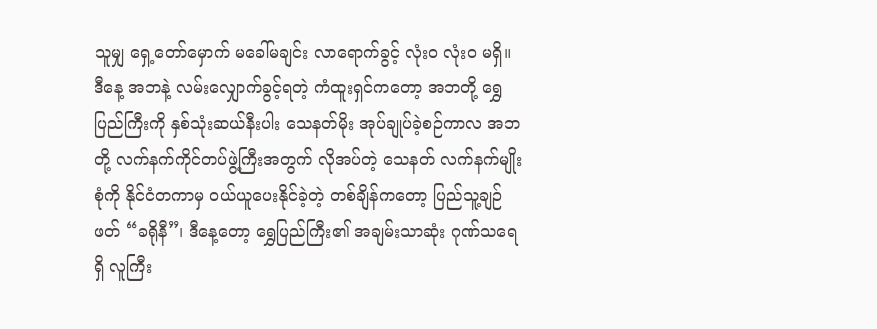သူမျှ ရှေ့တော်မှောက် မခေါ်မချင်း လာရောက်ခွင့် လုံးဝ လုံးဝ မရှိ။
ဒီနေ့ အဘနဲ့ လမ်းလျှောက်ခွင့်ရတဲ့ ကံထူးရှင်ကတော့ အဘတို့ ရွှေပြည်ကြီးကို နှစ်သုံးဆယ်နီးပါး သေနတ်မိုး အုပ်ချုပ်ခဲ့စဉ်ကာလ အဘတို့ လက်နက်ကိုင်တပ်ဖွဲ့ကြီးအတွက် လိုအပ်တဲ့ သေနတ် လက်နက်မျိုးစုံကို နိုင်ငံတကာမှ ဝယ်ယူပေးနိုင်ခဲ့တဲ့ တစ်ချိန်ကတော့ ပြည်သူ့ချဉ်ဖတ် “ခရိုနီ”၊ ဒီနေ့တော့ ရွှေပြည်ကြီး၏ အချမ်းသာဆုံး ဂုဏ်သရေရှိ လူကြီး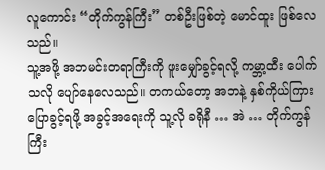လူကောင်း “တိုက်ကွန်ကြီး” တစ်ဦးဖြစ်တဲ့ မောင်ထူး ဖြစ်လေသည်။
သူ့အဖို့ အဘမင်းတရာကြီးကို ဖူးမျှော်ခွင့်ရလို့ ကမ္ဘာ့ထီး ပေါက်သလို ပျော်နေလေသည်။ တကယ်တော့ အဘနဲ့ နှစ်ကိုယ်ကြား ပြောခွင့်ရဖို့ အခွင့်အရေးကို သူ့လို ခရိုနီ … အဲ … တိုက်ကွန်ကြီး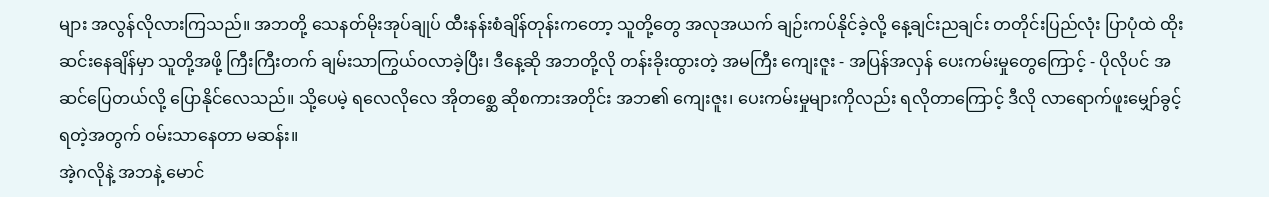များ အလွန်လိုလားကြသည်။ အဘတို့ သေနတ်မိုးအုပ်ချုပ် ထီးနန်းစံချိန်တုန်းကတော့ သူတို့တွေ အလုအယက် ချဉ်းကပ်နိုင်ခဲ့လို့ နေ့ချင်းညချင်း တတိုင်းပြည်လုံး ပြာပုံထဲ ထိုးဆင်းနေချိန်မှာ သူတို့အဖို့ ကြီးကြီးတက် ချမ်းသာကြွယ်ဝလာခဲ့ပြီး၊ ဒီနေ့ဆို အဘတို့လို တန်းခိုးထွားတဲ့ အမကြီး ကျေးဇူး - အပြန်အလှန် ပေးကမ်းမှုတွေကြောင့် - ပိုလိုပင် အဆင်ပြေတယ်လို့ ပြောနိုင်လေသည်။ သို့ပေမဲ့ ရလေလိုလေ အိုတစ္ဆေ ဆိုစကားအတိုင်း အဘ၏ ကျေးဇူး၊ ပေးကမ်းမှုများကိုလည်း ရလိုတာကြောင့် ဒီလို လာရောက်ဖူးမျှော်ခွင့်ရတဲ့အတွက် ဝမ်းသာနေတာ မဆန်း။
အဲ့ဂလိုနဲ့ အဘနဲ့ မောင်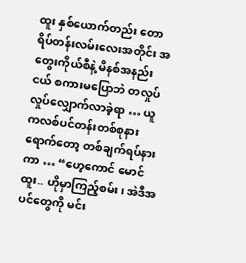ထူး နှစ်ယောက်တည်း တောရိပ်တန်းလမ်းလေးအတိုင်း အတွေးကိုယ်စီနဲ့ မိနစ်အနည်းငယ် စကားမပြောဘဲ တလှုပ်လှုပ်လျှောက်လာခဲ့ရာ … ယူကလစ်ပင်တန်းတစ်စုနား ရောက်တော့ တစ်ချက်ရပ်နားကာ … “ဟေ့ကောင် မောင်ထူး.. ဟိုမှာကြည့်စမ်း၊ အဲဒီအပင်တွေကို မင်း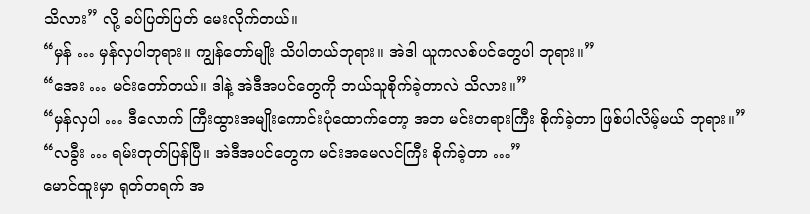သိလား” လို့ ခပ်ပြတ်ပြတ် မေးလိုက်တယ်။
“မှန် … မှန်လှပါဘုရား။ ကျွန်တော်မျိုး သိပါတယ်ဘုရား။ အဲဒါ ယူကလစ်ပင်တွေပါ ဘုရား။”
“အေး … မင်းတော်တယ်။ ဒါနဲ့ အဲဒီအပင်တွေကို ဘယ်သူစိုက်ခဲ့တာလဲ သိလား။”
“မှန်လှပါ … ဒီလောက် ကြီးထွားအမျိုးကောင်းပုံထောက်တော့ အဘ မင်းတရားကြီး စိုက်ခဲ့တာ ဖြစ်ပါလိမ့်မယ် ဘုရား။”
“လခွီး … ရမ်းတုတ်ပြန်ပြီ။ အဲဒီအပင်တွေက မင်းအမေလင်ကြီး စိုက်ခဲ့တာ …”
မောင်ထူးမှာ ရုတ်တရက် အ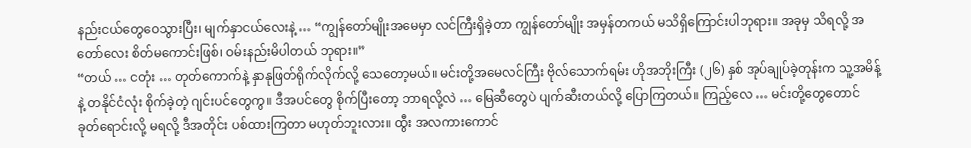နည်းငယ်တွေဝေသွားပြီး၊ မျက်နှာငယ်လေးနဲ့ … “ကျွန်တော်မျိုးအမေမှာ လင်ကြီးရှိခဲ့တာ ကျွန်တော်မျိုး အမှန်တကယ် မသိရှိကြောင်းပါဘုရား။ အခုမှ သိရလို့ အတော်လေး စိတ်မကောင်းဖြစ်၊ ဝမ်းနည်းမိပါတယ် ဘုရား။”
“တယ် … ငတုံး … တုတ်ကောက်နဲ့ နှာနုဖြတ်ရိုက်လိုက်လို့ သေတော့မယ်။ မင်းတို့အမေလင်ကြီး ဗိုလ်သောက်ရမ်း ဟိုအဘိုးကြီး (၂၆) နှစ် အုပ်ချုပ်ခဲ့တုန်းက သူ့အမိန့်နဲ့ တနိုင်ငံလုံး စိုက်ခဲ့တဲ့ ဂျင်းပင်တွေကွ။ ဒီအပင်တွေ စိုက်ပြီးတော့ ဘာရလို့လဲ … မြေဆီတွေပဲ ပျက်ဆီးတယ်လို့ ပြောကြတယ်။ ကြည့်လေ … မင်းတို့တွေတောင် ခုတ်ရောင်းလို့ မရလို့ ဒီအတိုင်း ပစ်ထားကြတာ မဟုတ်ဘူးလား။ ထွီး အလကားကောင်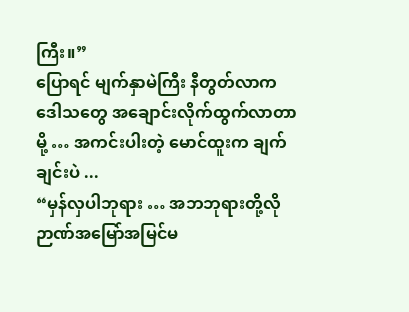ကြီး။”
ပြောရင် မျက်နှာမဲကြီး နီတွတ်လာက ဒေါသတွေ အချောင်းလိုက်ထွက်လာတာမို့ … အကင်းပါးတဲ့ မောင်ထူးက ချက်ချင်းပဲ ...
“မှန်လှပါဘုရား … အဘဘုရားတို့လို ဉာဏ်အမြော်အမြင်မ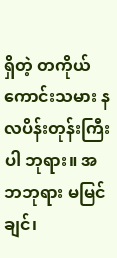ရှိတဲ့ တကိုယ်ကောင်းသမား နလပိန်းတုန်းကြီးပါ ဘုရား။ အဘဘုရား မမြင်ချင်၊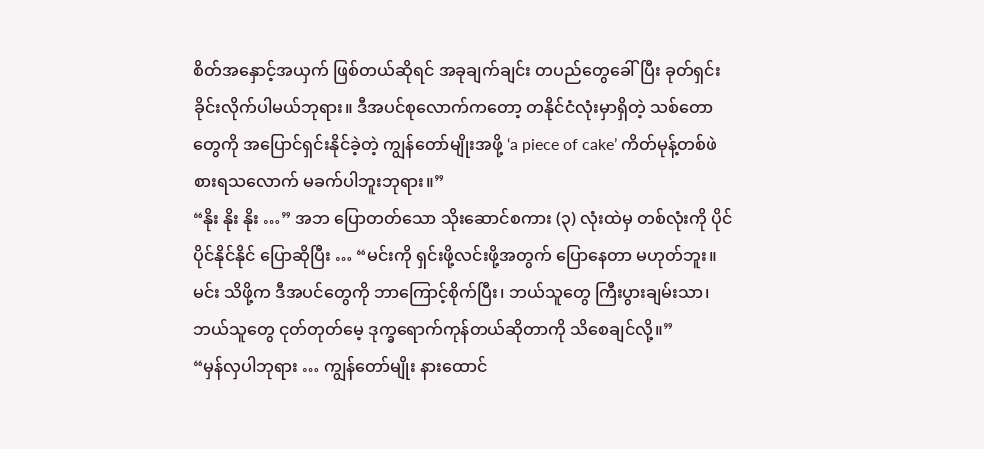စိတ်အနှောင့်အယှက် ဖြစ်တယ်ဆိုရင် အခုချက်ချင်း တပည်တွေခေါ်ပြီး ခုတ်ရှင်းခိုင်းလိုက်ပါမယ်ဘုရား။ ဒီအပင်စုလောက်ကတော့ တနိုင်ငံလုံးမှာရှိတဲ့ သစ်တောတွေကို အပြောင်ရှင်းနိုင်ခဲ့တဲ့ ကျွန်တော်မျိုးအဖို့ ‘a piece of cake’ ကိတ်မုန့်တစ်ဖဲ စားရသလောက် မခက်ပါဘူးဘုရား။”
“နိုး နိုး နိုး …” အဘ ပြောတတ်သော သိုးဆောင်စကား (၃) လုံးထဲမှ တစ်လုံးကို ပိုင်ပိုင်နိုင်နိုင် ပြောဆိုပြီး … “မင်းကို ရှင်းဖို့လင်းဖို့အတွက် ပြောနေတာ မဟုတ်ဘူး။ မင်း သိဖို့က ဒီအပင်တွေကို ဘာကြောင့်စိုက်ပြီး၊ ဘယ်သူတွေ ကြီးပွားချမ်းသာ၊ ဘယ်သူတွေ ငုတ်တုတ်မေ့ ဒုက္ခရောက်ကုန်တယ်ဆိုတာကို သိစေချင်လို့။”
“မှန်လှပါဘုရား … ကျွန်တော်မျိုး နားထောင်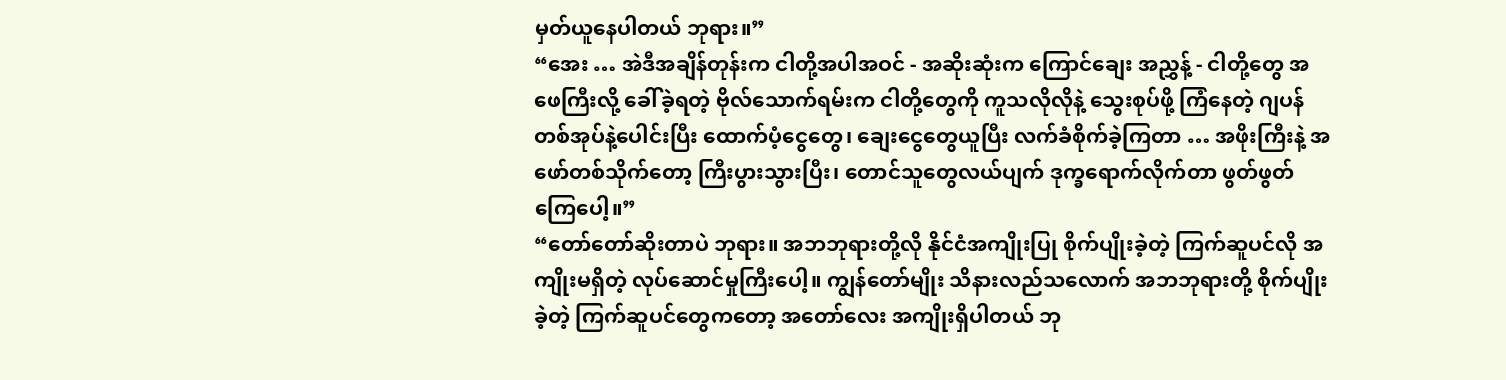မှတ်ယူနေပါတယ် ဘုရား။”
“အေး … အဲဒီအချိန်တုန်းက ငါတို့အပါအဝင် - အဆိုးဆုံးက ကြောင်ချေး အညွှန့် - ငါတို့တွေ အဖေကြီးလို့ ခေါ်ခဲ့ရတဲ့ ဗိုလ်သောက်ရမ်းက ငါတို့တွေကို ကူသလိုလိုနဲ့ သွေးစုပ်ဖို့ ကြံနေတဲ့ ဂျပန်တစ်အုပ်နဲ့ပေါင်းပြီး ထောက်ပံ့ငွေတွေ၊ ချေးငွေတွေယူပြီး လက်ခံစိုက်ခဲ့ကြတာ … အဖိုးကြီးနဲ့ အဖော်တစ်သိုက်တော့ ကြီးပွားသွားပြီး၊ တောင်သူတွေလယ်ပျက် ဒုက္ခရောက်လိုက်တာ ဖွတ်ဖွတ်ကြေပေါ့။”
“တော်တော်ဆိုးတာပဲ ဘုရား။ အဘဘုရားတို့လို နိုင်ငံအကျိုးပြု စိုက်ပျိုးခဲ့တဲ့ ကြက်ဆူပင်လို အကျိုးမရှိတဲ့ လုပ်ဆောင်မှုကြီးပေါ့။ ကျွန်တော်မျိုး သိနားလည်သလောက် အဘဘုရားတို့ စိုက်ပျိုးခဲ့တဲ့ ကြက်ဆူပင်တွေကတော့ အတော်လေး အကျိုးရှိပါတယ် ဘု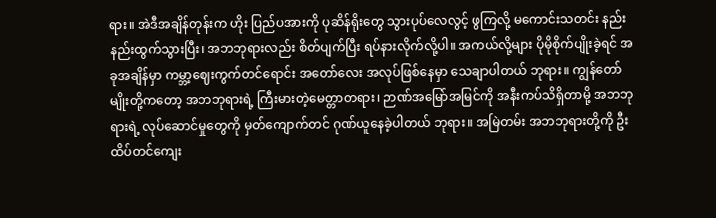ရား။ အဲဒီအချိန်တုန်းက ဟိုး ပြည်ပအားကို ပုဆိန်ရိုးတွေ သွားပုပ်လေလွင့် ဖွကြလို့ မကောင်းသတင်း နည်းနည်းထွက်သွားပြီး၊ အဘဘုရားလည်း စိတ်ပျက်ပြီး ရပ်နားလိုက်လို့ပါ။ အကယ်လို့များ ပိုမိုစိုက်ပျိုးခဲ့ရင် အခုအချိန်မှာ ကမ္ဘာ့ဈေးကွက်တင်ရောင်း အတော်လေး အလုပ်ဖြစ်နေမှာ သေချာပါတယ် ဘုရား။ ကျွန်တော်မျိုးတို့ကတော့ အဘဘုရားရဲ့ ကြီးမားတဲ့မေတ္တာတရား၊ ဉာဏ်အမြော်အမြင်ကို အနီးကပ်သိရှိတာမို့ အဘဘုရားရဲ့ လုပ်ဆောင်မှုတွေကို မှတ်ကျောက်တင် ဂုဏ်ယူနေခဲ့ပါတယ် ဘုရား။ အမြဲတမ်း အဘဘုရားတို့ကို ဦးထိပ်တင်ကျေး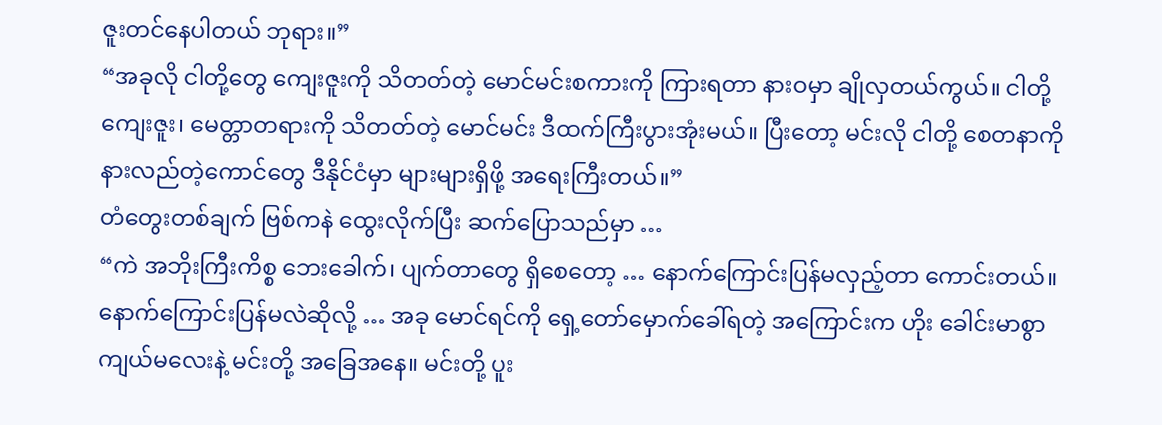ဇူးတင်နေပါတယ် ဘုရား။”
“အခုလို ငါတို့တွေ ကျေးဇူးကို သိတတ်တဲ့ မောင်မင်းစကားကို ကြားရတာ နားဝမှာ ချိုလှတယ်ကွယ်။ ငါတို့ကျေးဇူး၊ မေတ္တာတရားကို သိတတ်တဲ့ မောင်မင်း ဒီထက်ကြီးပွားအုံးမယ်။ ပြီးတော့ မင်းလို ငါတို့ စေတနာကို နားလည်တဲ့ကောင်တွေ ဒီနိုင်ငံမှာ များများရှိဖို့ အရေးကြီးတယ်။”
တံတွေးတစ်ချက် ဗြစ်ကနဲ ထွေးလိုက်ပြီး ဆက်ပြောသည်မှာ …
“ကဲ အဘိုးကြီးကိစ္စ ဘေးခေါက်၊ ပျက်တာတွေ ရှိစေတော့ … နောက်ကြောင်းပြန်မလှည့်တာ ကောင်းတယ်။ နောက်ကြောင်းပြန်မလဲဆိုလို့ … အခု မောင်ရင်ကို ရှေ့တော်မှောက်ခေါ်ရတဲ့ အကြောင်းက ဟိုး ခေါင်းမာစွာကျယ်မလေးနဲ့ မင်းတို့ အခြေအနေ။ မင်းတို့ ပူး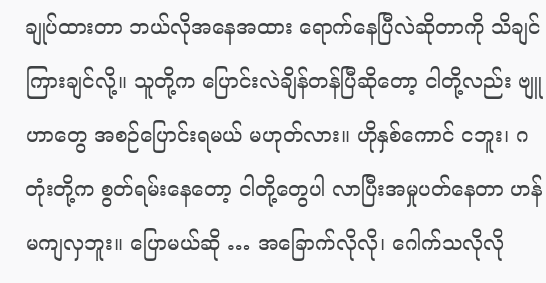ချုပ်ထားတာ ဘယ်လိုအနေအထား ရောက်နေပြီလဲဆိုတာကို သိချင်ကြားချင်လို့။ သူတို့က ပြောင်းလဲချိန်တန်ပြီဆိုတော့ ငါတို့လည်း ဗျူဟာတွေ အစဉ်ပြောင်းရမယ် မဟုတ်လား။ ဟိုနှစ်ကောင် ငဘူး၊ ဂတုံးတို့က စွတ်ရမ်းနေတော့ ငါတို့တွေပါ လာပြီးအမှုပတ်နေတာ ဟန်မကျလှဘူး။ ပြောမယ်ဆို … အခြောက်လိုလို၊ ဂေါက်သလိုလို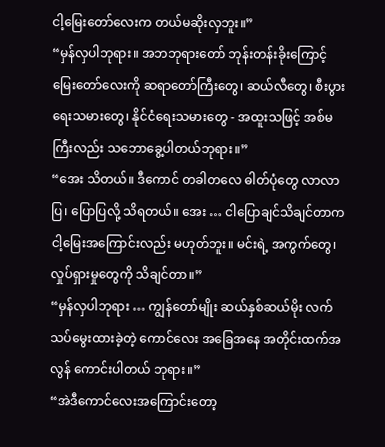ငါ့မြေးတော်လေးက တယ်မဆိုးလှဘူး။”
“မှန်လှပါဘုရား။ အဘဘုရားတော် ဘုန်းတန်းခိုးကြောင့် မြေးတော်လေးကို ဆရာတော်ကြီးတွေ၊ ဆယ်လီတွေ၊ စီးပွားရေးသမားတွေ၊ နိုင်ငံရေးသမားတွေ - အထူးသဖြင့် အစ်မကြီးလည်း သဘောခွေ့ပါတယ်ဘုရား။”
“အေး သိတယ်။ ဒီကောင် တခါတလေ ဓါတ်ပုံတွေ လာလာပြ၊ ပြောပြလို့ သိရတယ်။ အေး … ငါပြောချင်သိချင်တာက ငါ့မြေးအကြောင်းလည်း မဟုတ်ဘူး။ မင်းရဲ့ အကွက်တွေ၊ လှုပ်ရှားမှုတွေကို သိချင်တာ။”
“မှန်လှပါဘုရား … ကျွန်တော်မျိုး ဆယ်နှစ်ဆယ်မိုး လက်သပ်မွေးထားခဲ့တဲ့ ကောင်လေး အခြေအနေ အတိုင်းထက်အလွန် ကောင်းပါတယ် ဘုရား။”
“အဲဒီကောင်လေးအကြောင်းတော့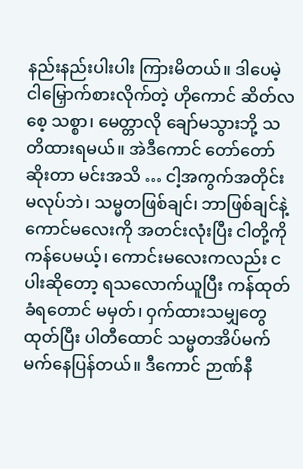နည်းနည်းပါးပါး ကြားမိတယ်။ ဒါပေမဲ့ ငါမြှောက်စားလိုက်တဲ့ ဟိုကောင် ဆိတ်လစေ့ သစ္စာ၊ မေတ္တာလို ချော်မသွားဘို့ သတိထားရမယ်။ အဲဒီကောင် တော်တော်ဆိုးတာ မင်းအသိ … ငါ့အကွက်အတိုင်း မလုပ်ဘဲ၊ သမ္မတဖြစ်ချင်၊ ဘာဖြစ်ချင်နဲ့ ကောင်မလေးကို အတင်းလုံးပြီး ငါတို့ကို ကန်ပေမယ့်၊ ကောင်းမလေးကလည်း ငပါးဆိုတော့ ရသလောက်ယူပြီး ကန်ထုတ်ခံရတောင် မမှတ်၊ ဝှက်ထားသမျှတွေထုတ်ပြီး ပါတီထောင် သမ္မတအိပ်မက် မက်နေပြန်တယ်။ ဒီကောင် ဉာဏ်နီ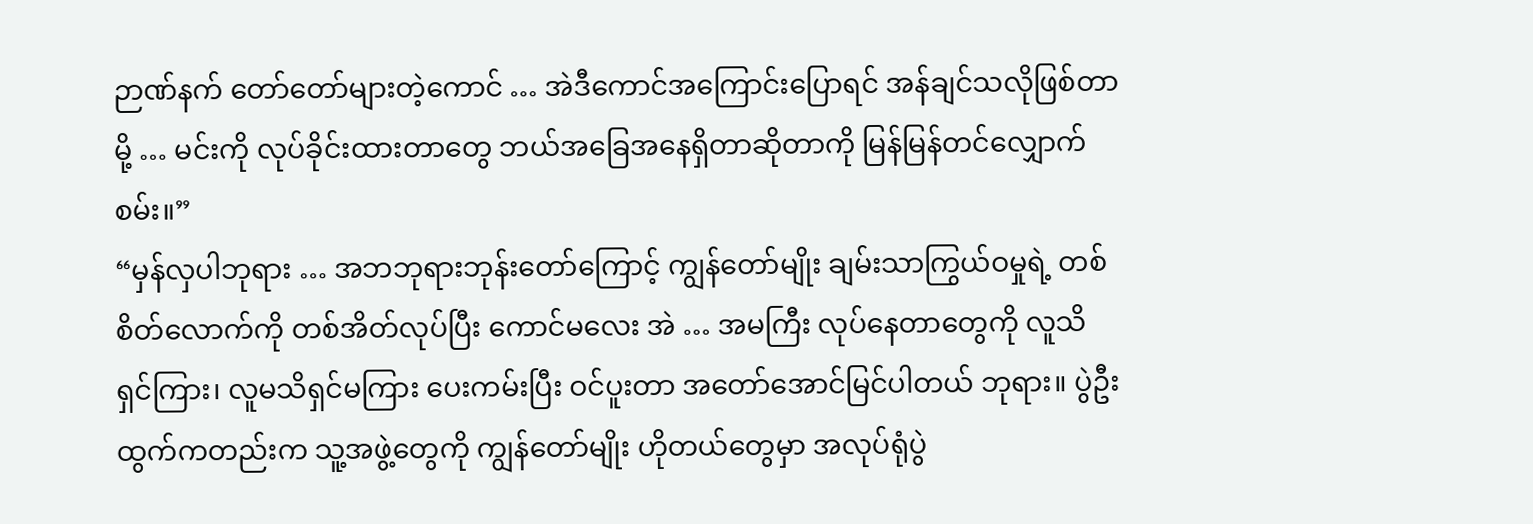ဉာဏ်နက် တော်တော်များတဲ့ကောင် … အဲဒီကောင်အကြောင်းပြောရင် အန်ချင်သလိုဖြစ်တာမို့ … မင်းကို လုပ်ခိုင်းထားတာတွေ ဘယ်အခြေအနေရှိတာဆိုတာကို မြန်မြန်တင်လျှောက်စမ်း။”
“မှန်လှပါဘုရား … အဘဘုရားဘုန်းတော်ကြောင့် ကျွန်တော်မျိုး ချမ်းသာကြွယ်ဝမှုရဲ့ တစ်စိတ်လောက်ကို တစ်အိတ်လုပ်ပြီး ကောင်မလေး အဲ … အမကြီး လုပ်နေတာတွေကို လူသိရှင်ကြား၊ လူမသိရှင်မကြား ပေးကမ်းပြီး ဝင်ပူးတာ အတော်အောင်မြင်ပါတယ် ဘုရား။ ပွဲဦးထွက်ကတည်းက သူ့အဖွဲ့တွေကို ကျွန်တော်မျိုး ဟိုတယ်တွေမှာ အလုပ်ရုံပွဲ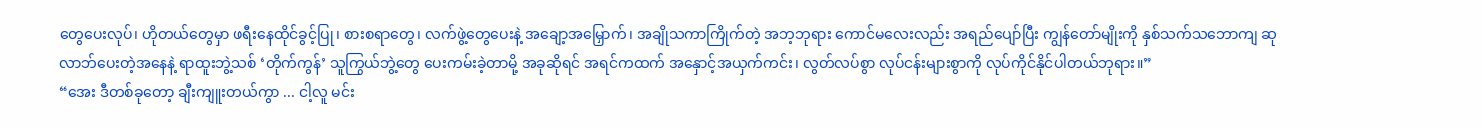တွေပေးလုပ်၊ ဟိုတယ်တွေမှာ ဖရီးနေထိုင်ခွင့်ပြု၊ စားစရာတွေ၊ လက်ဖွဲ့တွေပေးနဲ့ အချော့အမြှောက်၊ အချိုသကာကြိုက်တဲ့ အဘ့ဘုရား ကောင်မလေးလည်း အရည်ပျော်ပြီး ကျွန်တော်မျိုးကို နှစ်သက်သဘောကျ ဆုလာဘ်ပေးတဲ့အနေနဲ့ ရာထူးဘွဲ့သစ် ‘တိုက်ကွန်’ သူကြွယ်ဘွဲ့တွေ ပေးကမ်းခဲ့တာမို့ အခုဆိုရင် အရင်ကထက် အနှောင့်အယှက်ကင်း၊ လွတ်လပ်စွာ လုပ်ငန်းများစွာကို လုပ်ကိုင်နိုင်ပါတယ်ဘုရား။”
“အေး ဒီတစ်ခုတော့ ချီးကျူးတယ်ကွာ ... ငါ့လူ မင်း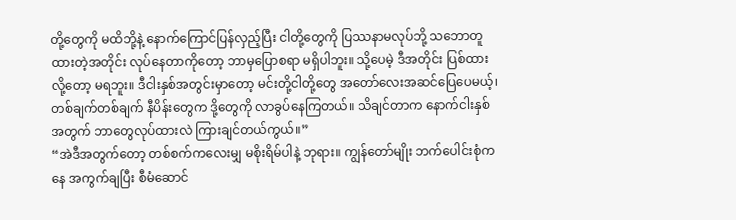တို့တွေကို မထိဘို့နဲ့ နောက်ကြောင်ပြန်လှည့်ပြီး ငါတို့တွေကို ပြဿနာမလုပ်ဘို့ သဘောတူထားတဲ့အတိုင်း လုပ်နေတာကိုတော့ ဘာမှပြောစရာ မရှိပါဘူး။ သို့ပေမဲ့ ဒီအတိုင်း ပြစ်ထားလို့တော့ မရဘူး။ ဒီငါးနှစ်အတွင်းမှာတော့ မင်းတို့ငါတို့တွေ အတော်လေးအဆင်ပြေပေမယ့်၊ တစ်ချက်တစ်ချက် နီပိန်းတွေက ဒို့တွေကို လာခွပ်နေကြတယ်။ သိချင်တာက နောက်ငါးနှစ်အတွက် ဘာတွေလုပ်ထားလဲ ကြားချင်တယ်ကွယ်။”
“အဲဒီအတွက်တော့ တစ်စက်ကလေးမျှ မစိုးရိမ်ပါနဲ့ ဘုရား။ ကျွန်တော်မျိုး ဘက်ပေါင်းစုံကနေ အကွက်ချပြီး စီမံဆောင်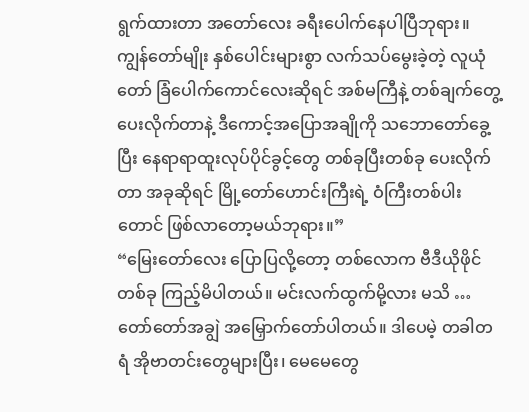ရွက်ထားတာ အတော်လေး ခရီးပေါက်နေပါပြီဘုရား။ ကျွန်တော်မျိုး နှစ်ပေါင်းများစွာ လက်သပ်မွေးခဲ့တဲ့ လူယုံတော် ခြံပေါက်ကောင်လေးဆိုရင် အစ်မကြီနဲ့ တစ်ချက်တွေ့ပေးလိုက်တာနဲ့ ဒီကောင့်အပြောအချိုကို သဘောတော်ခွေ့ပြီး နေရာရာထူးလုပ်ပိုင်ခွင့်တွေ တစ်ခုပြီးတစ်ခု ပေးလိုက်တာ အခုဆိုရင် မြို့တော်ဟောင်းကြီးရဲ့ ဝံကြီးတစ်ပါးတောင် ဖြစ်လာတော့မယ်ဘုရား။”
“မြေးတော်လေး ပြောပြလို့တော့ တစ်လောက ဗီဒီယိုဖိုင်တစ်ခု ကြည့်မိပါတယ်။ မင်းလက်ထွက်မို့လား မသိ … တော်တော်အချွဲ အမြှောက်တော်ပါတယ်။ ဒါပေမဲ့ တခါတရံ အိုဗာတင်းတွေများပြီး၊ မေမေတွေ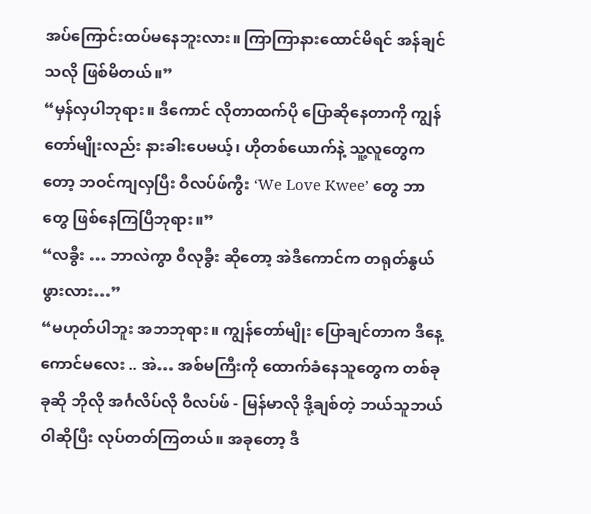အပ်ကြောင်းထပ်မနေဘူးလား။ ကြာကြာနားထောင်မိရင် အန်ချင်သလို ဖြစ်မိတယ်။”
“မှန်လှပါဘုရား။ ဒီကောင် လိုတာထက်ပို ပြောဆိုနေတာကို ကျွန်တော်မျိုးလည်း နားခါးပေမယ့်၊ ဟိုတစ်ယောက်နဲ့ သူ့လူတွေကတော့ ဘဝင်ကျလှပြီး ဝီလပ်ဖ်ကွီး ‘We Love Kwee’ တွေ ဘာတွေ ဖြစ်နေကြပြီဘုရား။”
“လခွီး … ဘာလဲကွာ ဝီလုခွီး ဆိုတော့ အဲဒီကောင်က တရုတ်နွယ်ဖွားလား…”
“မဟုတ်ပါဘူး အဘဘုရား။ ကျွန်တော်မျိုး ပြောချင်တာက ဒီနေ့ ကောင်မလေး .. အဲ… အစ်မကြီးကို ထောက်ခံနေသူတွေက တစ်ခုခုဆို ဘိုလို အင်္ဂလိပ်လို ဝီလပ်ဖ် - မြန်မာလို ဒို့ချစ်တဲ့ ဘယ်သူဘယ်ဝါဆိုပြီး လုပ်တတ်ကြတယ်။ အခုတော့ ဒီ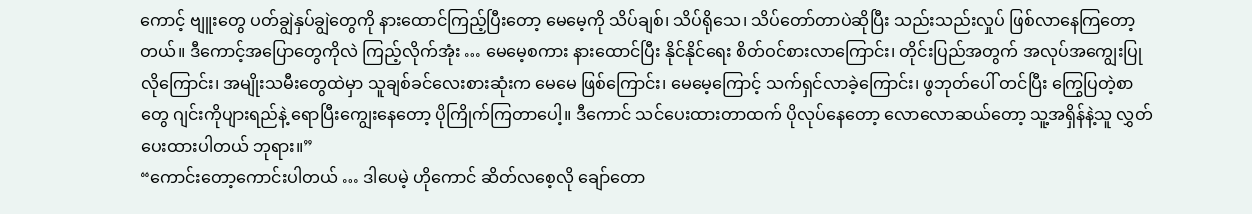ကောင့် ဗျူးတွေ ပတ်ချွဲနှပ်ချွဲတွေကို နားထောင်ကြည့်ပြီးတော့ မေမေ့ကို သိပ်ချစ်၊ သိပ်ရိုသေ၊ သိပ်တော်တာပဲဆိုပြီး သည်းသည်းလှုပ် ဖြစ်လာနေကြတော့တယ်။ ဒီကောင့်အပြောတွေကိုလဲ ကြည့်လိုက်အုံး … မေမေ့စကား နားထောင်ပြီး နိုင်နိုင်ရေး စိတ်ဝင်စားလာကြောင်း၊ တိုင်းပြည်အတွက် အလုပ်အကျွေးပြုလိုကြောင်း၊ အမျိုးသမီးတွေထဲမှာ သူချစ်ခင်လေးစားဆုံးက မေမေ ဖြစ်ကြောင်း၊ မေမေ့ကြောင့် သက်ရှင်လာခဲ့ကြောင်း၊ ဖွဘုတ်ပေါ် တင်ပြီး ကြွေပြတဲ့စာတွေ ဂျင်းကိုပျားရည်နဲ့ ရောပြီးကျွေးနေတော့ ပိုကြိုက်ကြတာပေါ့။ ဒီကောင် သင်ပေးထားတာထက် ပိုလုပ်နေတော့ လောလောဆယ်တော့ သူ့အရှိန်နဲ့သူ လွှတ်ပေးထားပါတယ် ဘုရား။”
“ကောင်းတော့ကောင်းပါတယ် … ဒါပေမဲ့ ဟိုကောင် ဆိတ်လစေ့လို ချော်တော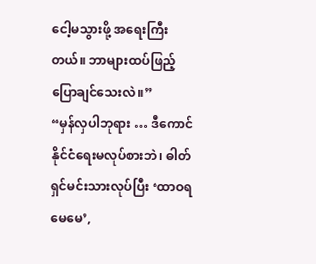ငေါ့မသွားဖို့ အရေးကြီးတယ်။ ဘာများထပ်ဖြည့် ပြောချင်သေးလဲ။”
“မှန်လှပါဘုရား … ဒီကောင် နိုင်ငံရေးမလုပ်စားဘဲ၊ ဓါတ်ရှင်မင်းသားလုပ်ပြီး ‘ထာဝရမေမေ’,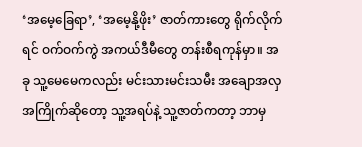‘အမေ့ခြေရာ’, ‘အမေ့နို့ဖိုး’ ဇာတ်ကားတွေ ရိုက်လိုက်ရင် ဝက်ဝက်ကွဲ အကယ်ဒီမီတွေ တန်းစီရကုန်မှာ။ အခု သူ့မေမေကလည်း မင်းသားမင်းသမီး အချောအလှအကြိုက်ဆိုတော့ သူ့အရပ်နဲ့ သူ့ဇာတ်ကတာ့ ဘာမှ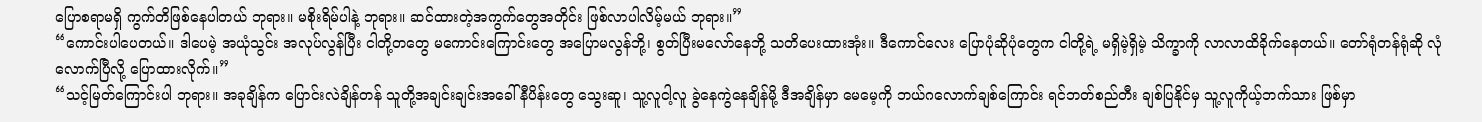ပြောစရာမရှိ ကွက်တိဖြစ်နေပါတယ် ဘုရား။ မစိုးရိမ်ပါနဲ့ ဘုရား။ ဆင်ထားတဲ့အကွက်တွေအတိုင်း ဖြစ်လာပါလိမ့်မယ် ဘုရား။”
“ကောင်းပါပေတယ်။ ဒါပေမဲ့ အယုံသွင်း အလုပ်လွန်ပြီး ငါတို့တတွေ မကောင်းကြောင်းတွေ အပြောမလွန်ဘို့၊ စွတ်ပြီးမလော်နေဘို့ သတိပေးထားအုံး။ ဒီကောင်လေး ပြောပုံဆိုပုံတွေက ငါတို့ရဲ့ မရှိမဲ့ရှိမဲ့ သိက္ခာကို လာလာထိခိုက်နေတယ်။ တော်ရုံတန်ရုံဆို လုံလောက်ပြီလို့ ပြောထားလိုက်။”
“သင့်မြတ်ကြောင်းပါ ဘုရား။ အခုချိန်က ပြောင်းလဲချိန်တန် သူတို့အချင်းချင်းအခေါ် နီပိန်းတွေ သွေးဆူ၊ သူ့လူငါ့လူ ခွဲနေကွဲနေချိန်မို့ ဒီအချိန်မှာ မေမေ့ကို ဘယ်ဂလောက်ချစ်ကြောင်း ရင်ဘတ်စည်တီး ချစ်ပြနိုင်မှ သူ့လူကိုယ့်ဘက်သား ဖြစ်မှာ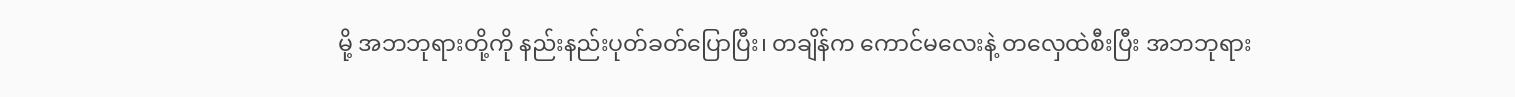မို့ အဘဘုရားတို့ကို နည်းနည်းပုတ်ခတ်ပြောပြီး၊ တချိန်က ကောင်မလေးနဲ့ တလှေထဲစီးပြီး အဘဘုရား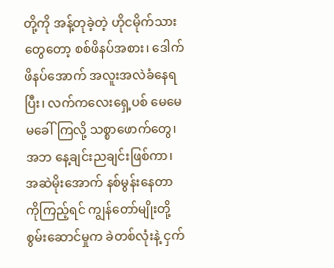တို့ကို အန့်တုခဲ့တဲ့ ဟိုငမိုက်သားတွေတော့ စစ်ဖိနပ်အစား၊ ဒေါက်ဖိနပ်အောက် အလူးအလဲခံနေရပြီး၊ လက်ကလေးရှေ့ပစ် မေမေ မခေါ်ကြလို့ သစ္စာဖောက်တွေ၊ အဘ နေ့ချင်းညချင်းဖြစ်ကာ၊ အဆဲမိုးအောက် နစ်မွန်းနေတာကိုကြည့်ရင် ကျွန်တော်မျိုးတို့ စွမ်းဆောင်မှုက ခဲတစ်လုံးနဲ့ ငှက်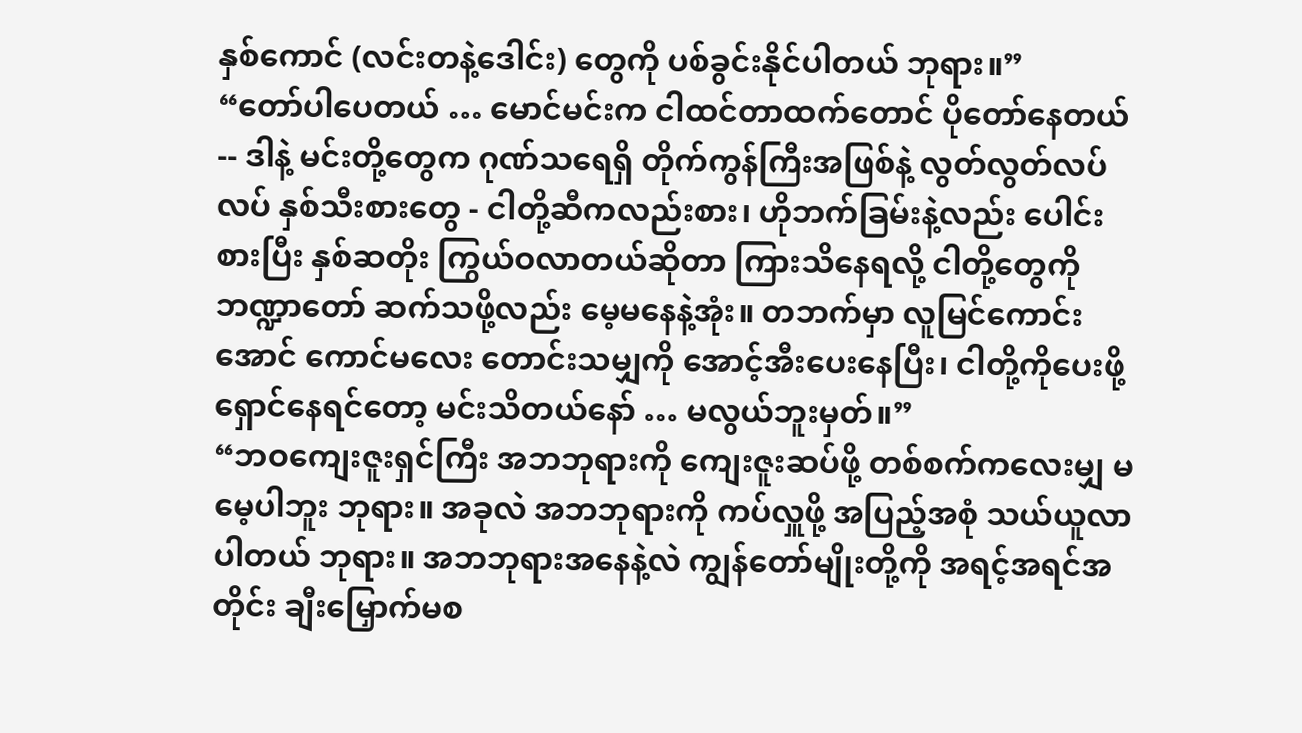နှစ်ကောင် (လင်းတနဲ့ဒေါင်း) တွေကို ပစ်ခွင်းနိုင်ပါတယ် ဘုရား။”
“တော်ပါပေတယ် … မောင်မင်းက ငါထင်တာထက်တောင် ပိုတော်နေတယ် -- ဒါနဲ့ မင်းတို့တွေက ဂုဏ်သရေရှိ တိုက်ကွန်ကြီးအဖြစ်နဲ့ လွတ်လွတ်လပ်လပ် နှစ်သီးစားတွေ - ငါတို့ဆီကလည်းစား၊ ဟိုဘက်ခြမ်းနဲ့လည်း ပေါင်းစားပြီး နှစ်ဆတိုး ကြွယ်ဝလာတယ်ဆိုတာ ကြားသိနေရလို့ ငါတို့တွေကို ဘဏ္ဍာတော် ဆက်သဖို့လည်း မေ့မနေနဲ့အုံး။ တဘက်မှာ လူမြင်ကောင်းအောင် ကောင်မလေး တောင်းသမျှကို အောင့်အီးပေးနေပြီး၊ ငါတို့ကိုပေးဖို့ ရှောင်နေရင်တော့ မင်းသိတယ်နော် … မလွယ်ဘူးမှတ်။”
“ဘဝကျေးဇူးရှင်ကြီး အဘဘုရားကို ကျေးဇူးဆပ်ဖို့ တစ်စက်ကလေးမျှ မမေ့ပါဘူး ဘုရား။ အခုလဲ အဘဘုရားကို ကပ်လှူဖို့ အပြည့်အစုံ သယ်ယူလာပါတယ် ဘုရား။ အဘဘုရားအနေနဲ့လဲ ကျွန်တော်မျိုးတို့ကို အရင့်အရင်အတိုင်း ချီးမြှောက်မစ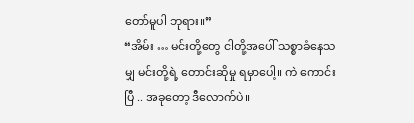တော်မူပါ ဘုရား။”
“အိမ်း … မင်းတို့တွေ ငါတို့အပေါ် သစ္စာခံနေသမျှ မင်းတို့ရဲ့ တောင်းဆိုမှု ရမှာပေါ့။ ကဲ ကောင်းပြီ .. အခုတော့ ဒီလောက်ပဲ။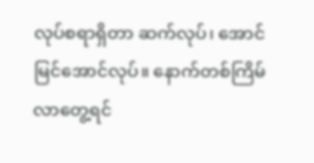လုပ်စရာရှိတာ ဆက်လုပ်၊ အောင်မြင်အောင်လုပ်။ နောက်တစ်ကြိမ် လာတွေ့ရင်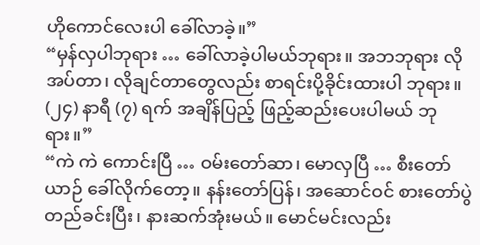ဟိုကောင်လေးပါ ခေါ်လာခဲ့။”
“မှန်လှပါဘုရား … ခေါ်လာခဲ့ပါမယ်ဘုရား။ အဘဘုရား လိုအပ်တာ၊ လိုချင်တာတွေလည်း စာရင်းပို့ခိုင်းထားပါ ဘုရား။ (၂၄) နာရီ (၇) ရက် အချိန်ပြည့် ဖြည့်ဆည်းပေးပါမယ် ဘုရား။”
“ကဲ ကဲ ကောင်းပြီ … ဝမ်းတော်ဆာ၊ မောလှပြီ … စီးတော်ယာဉ် ခေါ်လိုက်တော့။ နန်းတော်ပြန်၊ အဆောင်ဝင် စားတော်ပွဲတည်ခင်းပြီး၊ နားဆက်အုံးမယ်။ မောင်မင်းလည်း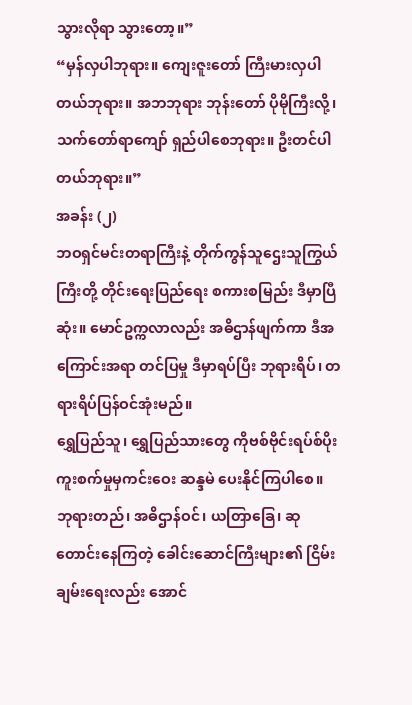သွားလိုရာ သွားတော့။”
“မှန်လှပါဘုရား။ ကျေးဇူးတော် ကြီးမားလှပါတယ်ဘုရား။ အဘဘုရား ဘုန်းတော် ပိုမိုကြီးလို့၊ သက်တော်ရာကျော် ရှည်ပါစေဘုရား။ ဦးတင်ပါတယ်ဘုရား။”
အခန်း (၂)
ဘဝရှင်မင်းတရာကြီးနဲ့ တိုက်ကွန်သူဌေးသူကြွယ်ကြီးတို့ တိုင်းရေးပြည်ရေး စကားစမြည်း ဒီမှာပြီဆုံး။ မောင်ဥက္ကလာလည်း အဓိဌာန်ဖျက်ကာ ဒီအကြောင်းအရာ တင်ပြမှု ဒီမှာရပ်ပြီး ဘုရားရိပ်၊ တရားရိပ်ပြန်ဝင်အုံးမည်။
ရွှေပြည်သူ၊ ရွှေပြည်သားတွေ ကိုဗစ်ဗိုင်းရပ်စ်ပိုး ကူးစက်မှုမှကင်းဝေး ဆန္ဒမဲ ပေးနိုင်ကြပါစေ။ ဘုရားတည်၊ အဓိဌာန်ဝင်၊ ယတြာခြေ၊ ဆုတောင်းနေကြတဲ့ ခေါင်းဆောင်ကြီးများ၏ ငြိမ်းချမ်းရေးလည်း အောင်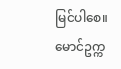မြင်ပါစေ။
မောင်ဥက္က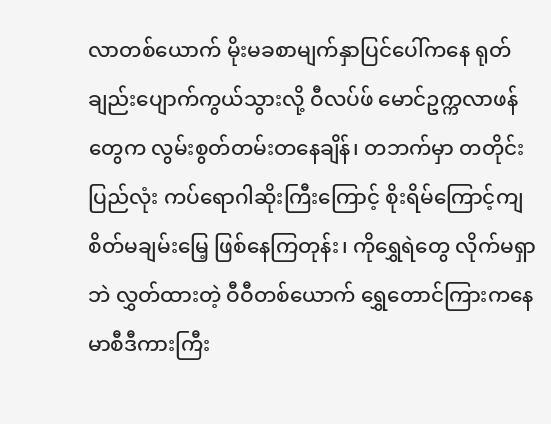လာတစ်ယောက် မိုးမခစာမျက်နှာပြင်ပေါ်ကနေ ရုတ်ချည်းပျောက်ကွယ်သွားလို့ ဝီလပ်ဖ် မောင်ဥက္ကလာဖန်တွေက လွမ်းစွတ်တမ်းတနေချိန်၊ တဘက်မှာ တတိုင်းပြည်လုံး ကပ်ရောဂါဆိုးကြီးကြောင့် စိုးရိမ်ကြောင့်ကျ စိတ်မချမ်းမြေ့ ဖြစ်နေကြတုန်း၊ ကိုရွှေရဲတွေ လိုက်မရှာဘဲ လွှတ်ထားတဲ့ ဝီဝီတစ်ယောက် ရွှေတောင်ကြားကနေ မာစီဒီကားကြီး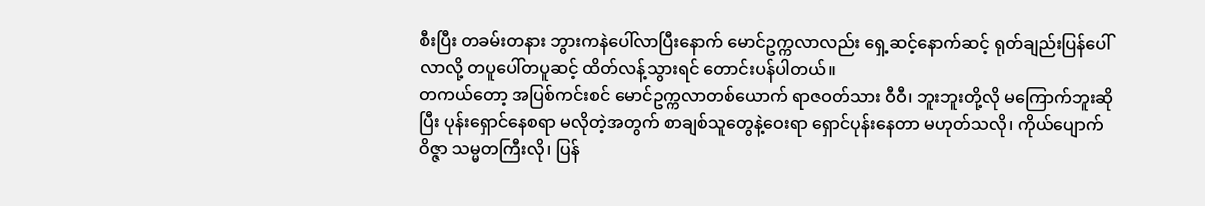စီးပြီး တခမ်းတနား ဘွားကနဲပေါ်လာပြီးနောက် မောင်ဥက္ကလာလည်း ရှေ့ဆင့်နောက်ဆင့် ရုတ်ချည်းပြန်ပေါ်လာလို့ တပူပေါ်တပူဆင့် ထိတ်လန့်သွားရင် တောင်းပန်ပါတယ်။
တကယ်တော့ အပြစ်ကင်းစင် မောင်ဥက္ကလာတစ်ယောက် ရာဇဝတ်သား ဝီဝီ၊ ဘူးဘူးတို့လို မကြောက်ဘူးဆိုပြီး ပုန်းရှောင်နေစရာ မလိုတဲ့အတွက် စာချစ်သူတွေနဲ့ဝေးရာ ရှောင်ပုန်းနေတာ မဟုတ်သလို၊ ကိုယ်ပျောက်ဝိဇ္ဇာ သမ္မတကြီးလို၊ ပြန်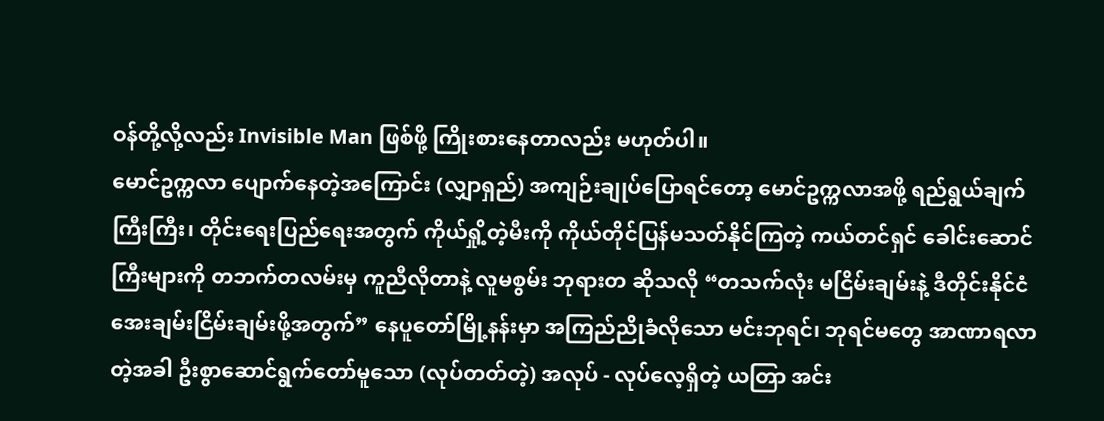ဝန်တို့လို့လည်း Invisible Man ဖြစ်ဖို့ ကြိုးစားနေတာလည်း မဟုတ်ပါ။
မောင်ဥက္ကလာ ပျောက်နေတဲ့အကြောင်း (လျှာရှည်) အကျဉ်းချုပ်ပြောရင်တော့ မောင်ဥက္ကလာအဖို့ ရည်ရွယ်ချက်ကြီးကြီး၊ တိုင်းရေးပြည်ရေးအတွက် ကိုယ်ရှို့တဲ့မီးကို ကိုယ်တိုင်ပြန်မသတ်နိုင်ကြတဲ့ ကယ်တင်ရှင် ခေါင်းဆောင်ကြီးများကို တဘက်တလမ်းမှ ကူညီလိုတာနဲ့ လူမစွမ်း ဘုရားတ ဆိုသလို “တသက်လုံး မငြိမ်းချမ်းနဲ့ ဒီတိုင်းနိုင်ငံ အေးချမ်းငြိမ်းချမ်းဖို့အတွက်” နေပူတော်မြို့နန်းမှာ အကြည်ညိုခံလိုသော မင်းဘုရင်၊ ဘုရင်မတွေ အာဏာရလာတဲ့အခါ ဦးစွာဆောင်ရွက်တော်မူသော (လုပ်တတ်တဲ့) အလုပ် - လုပ်လေ့ရှိတဲ့ ယတြာ အင်း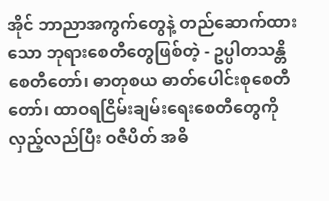အိုင် ဘာညာအကွက်တွေနဲ့ တည်ဆောက်ထားသော ဘုရားစေတီတွေဖြစ်တဲ့ - ဥပ္ပါတသန္တိ စေတီတော်၊ ဓာတုစယ ဓာတ်ပေါင်းစုစေတီတော်၊ ထာဝရငြိမ်းချမ်းရေးစေတီတွေကို လှည့်လည်ပြီး ဝဇီပိတ် အဓိ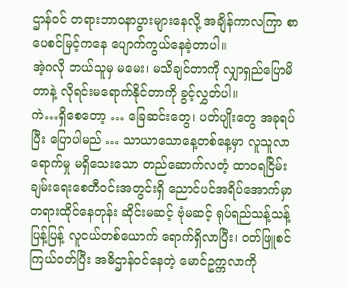ဌာန်ဝင် တရားဘာဝနာပွားများနေလို့ အချိန်ကာလကြာ စာပေစင်မြင့်ကနေ ပျောက်ကွယ်နေခဲ့တာပါ။
အဲ့ဂလို ဘယ်သူမှ မမေး၊ မသိချင်တာကို လျှာရှည်ပြောမိတာနဲ့ လိုရင်းမရောက်နိုင်တာကို ခွင့်လွှတ်ပါ။
ကဲ…ရှိစေတော့ … ခြေဆင်းတွေ၊ ပတ်ပျိုးတွေ အခုရပ်ပြီး ပြောပါမည် … သာယာသောနေ့တစ်နေ့မှာ လူသူလာရောက်မှု မရှိသေးသော တည်ဆောက်လတံ့ ထာဝရငြိမ်းချမ်းရေးစေတီဝင်းအတွင်းရှိ ညောင်ပင်အရိပ်အောက်မှာ တရားထိုင်နေတုန်း ဆိုင်းမဆင့် ဗုံမဆင့် ရုပ်ရည်သန့်သန့်ပြန့်ပြန့် လူငယ်တစ်ယောက် ရောက်ရှိလာပြီး၊ ဝတ်ဖြူစင်ကြယ်ဝတ်ပြီး အဓိဌာန်ဝင်နေတဲ့ မောင်ဥက္ကလာကို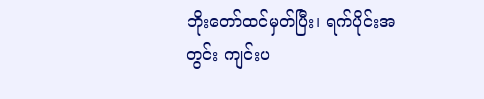ဘိုးတော်ထင်မှတ်ပြီး၊ ရက်ပိုင်းအတွင်း ကျင်းပ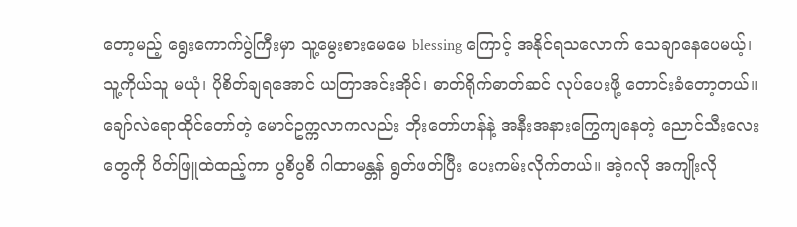တော့မည့် ရွေးကောက်ပွဲကြီးမှာ သူ့မွေးစားမေမေ blessing ကြောင့် အနိုင်ရသလောက် သေချာနေပေမယ့်၊ သူ့ကိုယ်သူ မယုံ၊ ပိုစိတ်ချရအောင် ယတြာအင်းအိုင်၊ ဓာတ်ရိုက်ဓာတ်ဆင် လုပ်ပေးဖို့ တောင်းခံတော့တယ်။
ချော်လဲရောထိုင်တော်တဲ့ မောင်ဥက္ကလာကလည်း ဘိုးတော်ဟန်နဲ့ အနီးအနားကြွေကျနေတဲ့ ညောင်သီးလေးတွေကို ပိတ်ဖြူထဲထည့်ကာ ပွစိပွစိ ဂါထာမန္တန် ရွတ်ဖတ်ပြီး ပေးကမ်းလိုက်တယ်။ အဲ့ဂလို အကျိုးလို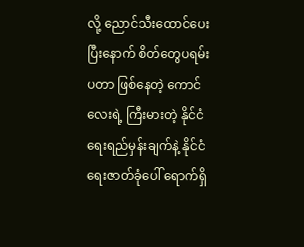လို့ ညောင်သီးထောင်ပေးပြီးနောက် စိတ်တွေပရမ်းပတာ ဖြစ်နေတဲ့ ကောင်လေးရဲ့ ကြီးမားတဲ့ နိုင်ငံရေးရည်မှန်းချက်နဲ့ နိုင်ငံရေးဇာတ်ခုံပေါ် ရောက်ရှိ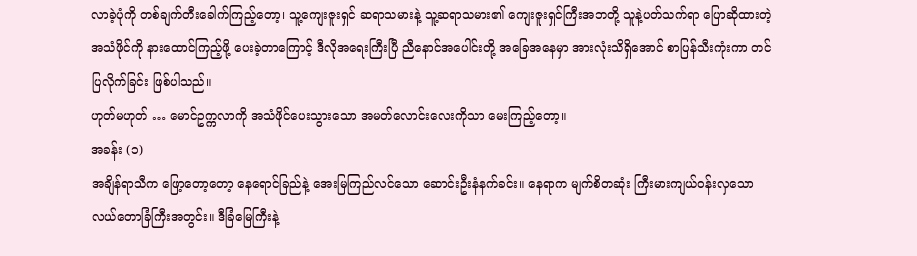လာခဲ့ပုံကို တစ်ချက်တီးခေါက်ကြည့်တော့၊ သူ့ကျေးဇူးရှင် ဆရာသမားနဲ့ သူ့ဆရာသမား၏ ကျေးဇူးရှင်ကြီးအဘတို့ သူနဲ့ပတ်သက်ရာ ပြောဆိုထားတဲ့ အသံဖိုင်ကို နားထောင်ကြည့်ဖို့ ပေးခဲ့တာကြောင့် ဒီလိုအရေးကြီးပြီ ညီနောင်အပေါင်းတို့ အခြေအနေမှာ အားလုံးသိရှိအောင် စာပြန်သီးကုံးကာ တင်ပြလိုက်ခြင်း ဖြစ်ပါသည်။
ဟုတ်မဟုတ် … မောင်ဥက္ကလာကို အသံဖိုင်ပေးသွားသော အမတ်လောင်းလေးကိုသာ မေးကြည့်တော့။
အခန်း (၁)
အချိန်ရာသီက ဖြော့တော့တော့ နေရောင်ခြည်နဲ့ အေးမြကြည်လင်သော ဆောင်းဦးနံနက်ခင်း။ နေရာက မျက်စိတဆုံး ကြီးမားကျယ်ဝန်းလှသော လယ်တောခြံကြီးအတွင်း။ ဒီခြံမြေကြီးနဲ့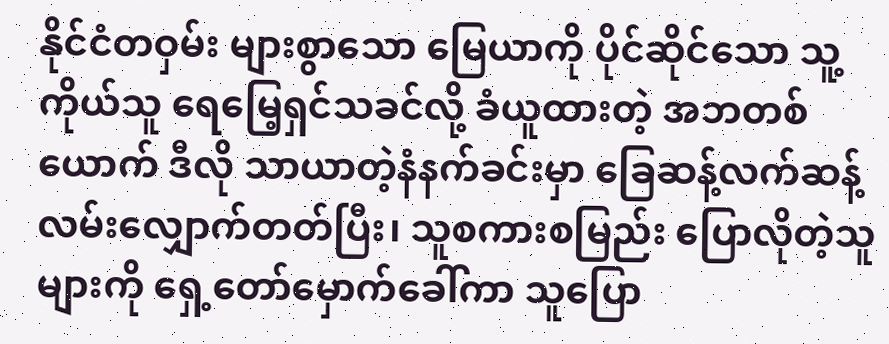နိုင်ငံတဝှမ်း များစွာသော မြေယာကို ပိုင်ဆိုင်သော သူ့ကိုယ်သူ ရေမြေ့ရှင်သခင်လို့ ခံယူထားတဲ့ အဘတစ်ယောက် ဒီလို သာယာတဲ့နံနက်ခင်းမှာ ခြေဆန့်လက်ဆန့် လမ်းလျှောက်တတ်ပြီး၊ သူစကားစမြည်း ပြောလိုတဲ့သူများကို ရှေ့တော်မှောက်ခေါ်ကာ သူပြော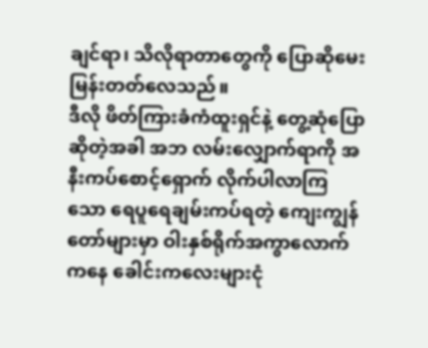ချင်ရာ၊ သိလိုရာတာတွေကို ပြောဆိုမေးမြန်းတတ်လေသည်။
ဒီလို ဖိတ်ကြားခံကံထူးရှင်နဲ့ တွေ့ဆုံပြောဆိုတဲ့အခါ အဘ လမ်းလျှောက်ရာကို အနီးကပ်စောင့်ရှောက် လိုက်ပါလာကြသော ရေပူရေချမ်းကပ်ရတဲ့ ကျေးကျွန်တော်များမှာ ဝါးနှစ်ရိုက်အကွာလောက်ကနေ ခေါင်းကလေးများငုံ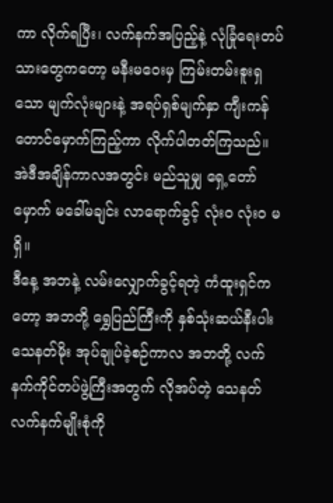ကာ လိုက်ရပြီး၊ လက်နက်အပြည့်နဲ့ လုံခြုံရေးတပ်သားတွေကတော့ မနီးမဝေးမှ ကြမ်းတမ်းစူးရှသော မျက်လုံးများနဲ့ အရပ်ရှစ်မျက်နှာ ကျီးကန်တောင်မှောက်ကြည့်ကာ လိုက်ပါတတ်ကြသည်။ အဲဒီအချိန်ကာလအတွင်း မည်သူမျှ ရှေ့တော်မှောက် မခေါ်မချင်း လာရောက်ခွင့် လုံးဝ လုံးဝ မရှိ။
ဒီနေ့ အဘနဲ့ လမ်းလျှောက်ခွင့်ရတဲ့ ကံထူးရှင်ကတော့ အဘတို့ ရွှေပြည်ကြီးကို နှစ်သုံးဆယ်နီးပါး သေနတ်မိုး အုပ်ချုပ်ခဲ့စဉ်ကာလ အဘတို့ လက်နက်ကိုင်တပ်ဖွဲ့ကြီးအတွက် လိုအပ်တဲ့ သေနတ် လက်နက်မျိုးစုံကို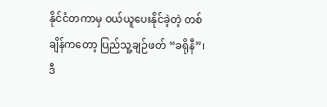နိုင်ငံတကာမှ ဝယ်ယူပေးနိုင်ခဲ့တဲ့ တစ်ချိန်ကတော့ ပြည်သူ့ချဉ်ဖတ် “ခရိုနီ”၊ ဒီ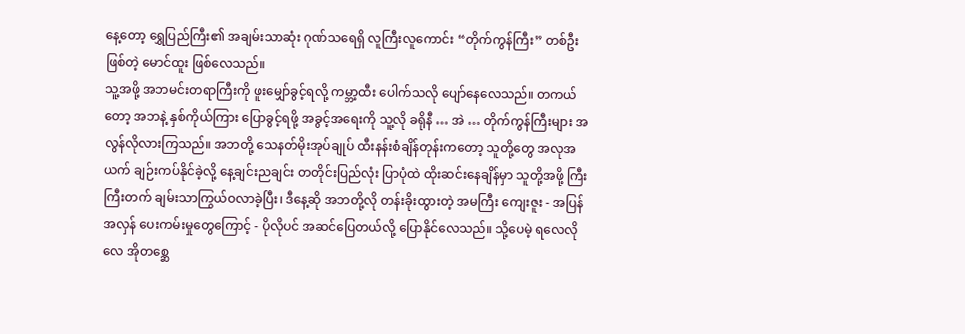နေ့တော့ ရွှေပြည်ကြီး၏ အချမ်းသာဆုံး ဂုဏ်သရေရှိ လူကြီးလူကောင်း “တိုက်ကွန်ကြီး” တစ်ဦးဖြစ်တဲ့ မောင်ထူး ဖြစ်လေသည်။
သူ့အဖို့ အဘမင်းတရာကြီးကို ဖူးမျှော်ခွင့်ရလို့ ကမ္ဘာ့ထီး ပေါက်သလို ပျော်နေလေသည်။ တကယ်တော့ အဘနဲ့ နှစ်ကိုယ်ကြား ပြောခွင့်ရဖို့ အခွင့်အရေးကို သူ့လို ခရိုနီ … အဲ … တိုက်ကွန်ကြီးများ အလွန်လိုလားကြသည်။ အဘတို့ သေနတ်မိုးအုပ်ချုပ် ထီးနန်းစံချိန်တုန်းကတော့ သူတို့တွေ အလုအယက် ချဉ်းကပ်နိုင်ခဲ့လို့ နေ့ချင်းညချင်း တတိုင်းပြည်လုံး ပြာပုံထဲ ထိုးဆင်းနေချိန်မှာ သူတို့အဖို့ ကြီးကြီးတက် ချမ်းသာကြွယ်ဝလာခဲ့ပြီး၊ ဒီနေ့ဆို အဘတို့လို တန်းခိုးထွားတဲ့ အမကြီး ကျေးဇူး - အပြန်အလှန် ပေးကမ်းမှုတွေကြောင့် - ပိုလိုပင် အဆင်ပြေတယ်လို့ ပြောနိုင်လေသည်။ သို့ပေမဲ့ ရလေလိုလေ အိုတစ္ဆေ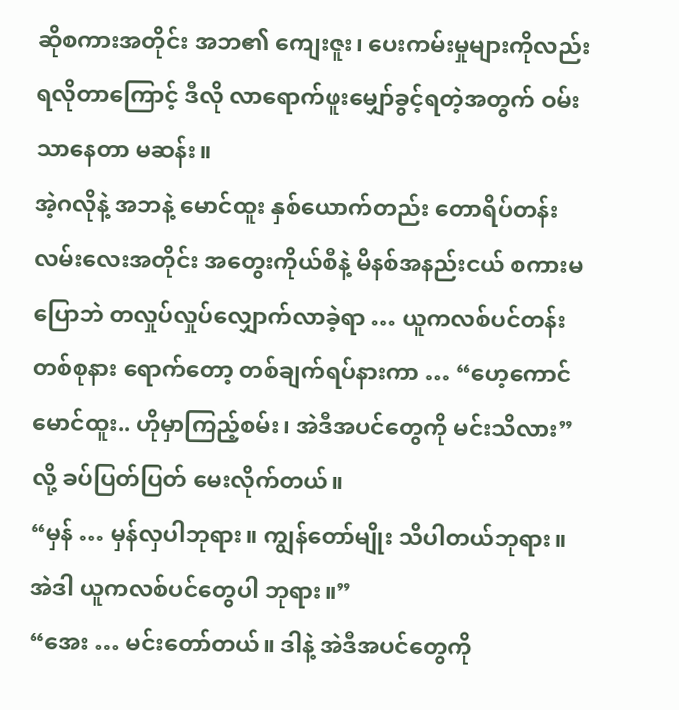ဆိုစကားအတိုင်း အဘ၏ ကျေးဇူး၊ ပေးကမ်းမှုများကိုလည်း ရလိုတာကြောင့် ဒီလို လာရောက်ဖူးမျှော်ခွင့်ရတဲ့အတွက် ဝမ်းသာနေတာ မဆန်း။
အဲ့ဂလိုနဲ့ အဘနဲ့ မောင်ထူး နှစ်ယောက်တည်း တောရိပ်တန်းလမ်းလေးအတိုင်း အတွေးကိုယ်စီနဲ့ မိနစ်အနည်းငယ် စကားမပြောဘဲ တလှုပ်လှုပ်လျှောက်လာခဲ့ရာ … ယူကလစ်ပင်တန်းတစ်စုနား ရောက်တော့ တစ်ချက်ရပ်နားကာ … “ဟေ့ကောင် မောင်ထူး.. ဟိုမှာကြည့်စမ်း၊ အဲဒီအပင်တွေကို မင်းသိလား” လို့ ခပ်ပြတ်ပြတ် မေးလိုက်တယ်။
“မှန် … မှန်လှပါဘုရား။ ကျွန်တော်မျိုး သိပါတယ်ဘုရား။ အဲဒါ ယူကလစ်ပင်တွေပါ ဘုရား။”
“အေး … မင်းတော်တယ်။ ဒါနဲ့ အဲဒီအပင်တွေကို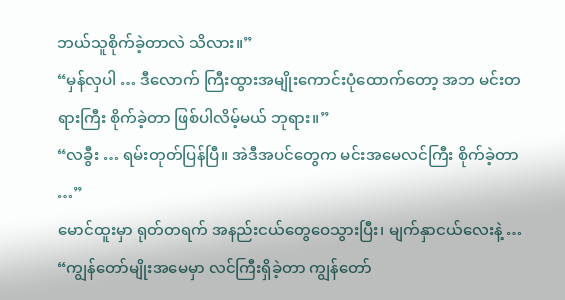ဘယ်သူစိုက်ခဲ့တာလဲ သိလား။”
“မှန်လှပါ … ဒီလောက် ကြီးထွားအမျိုးကောင်းပုံထောက်တော့ အဘ မင်းတရားကြီး စိုက်ခဲ့တာ ဖြစ်ပါလိမ့်မယ် ဘုရား။”
“လခွီး … ရမ်းတုတ်ပြန်ပြီ။ အဲဒီအပင်တွေက မင်းအမေလင်ကြီး စိုက်ခဲ့တာ …”
မောင်ထူးမှာ ရုတ်တရက် အနည်းငယ်တွေဝေသွားပြီး၊ မျက်နှာငယ်လေးနဲ့ … “ကျွန်တော်မျိုးအမေမှာ လင်ကြီးရှိခဲ့တာ ကျွန်တော်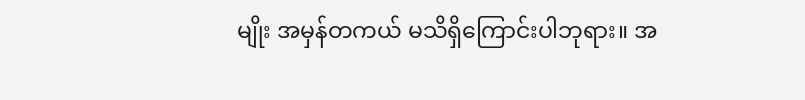မျိုး အမှန်တကယ် မသိရှိကြောင်းပါဘုရား။ အ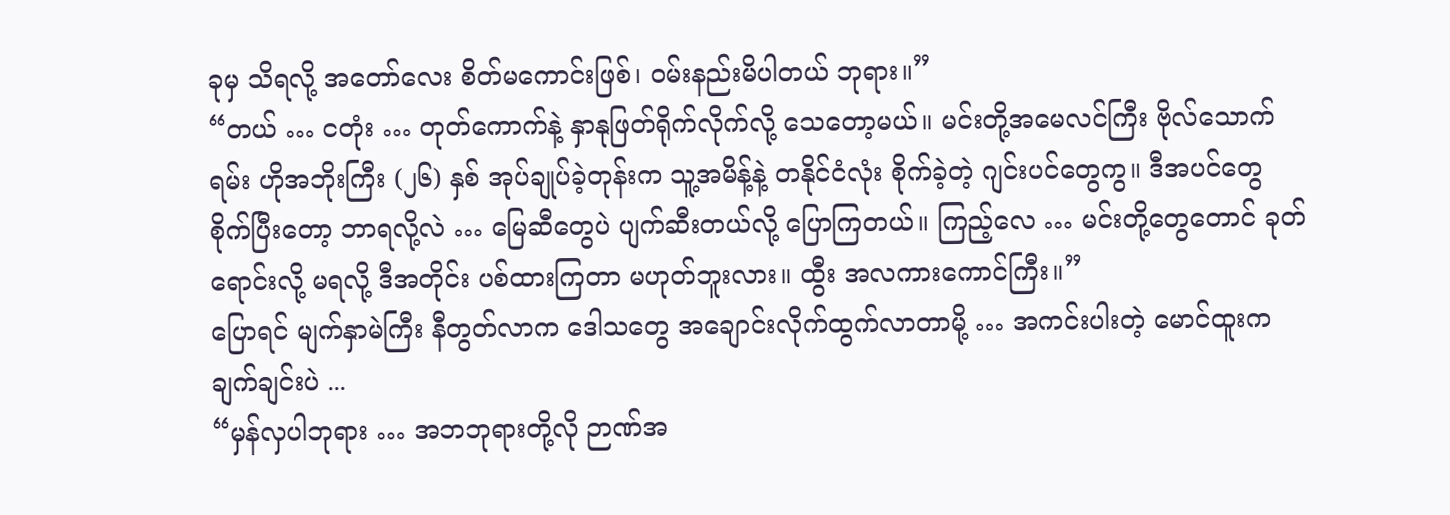ခုမှ သိရလို့ အတော်လေး စိတ်မကောင်းဖြစ်၊ ဝမ်းနည်းမိပါတယ် ဘုရား။”
“တယ် … ငတုံး … တုတ်ကောက်နဲ့ နှာနုဖြတ်ရိုက်လိုက်လို့ သေတော့မယ်။ မင်းတို့အမေလင်ကြီး ဗိုလ်သောက်ရမ်း ဟိုအဘိုးကြီး (၂၆) နှစ် အုပ်ချုပ်ခဲ့တုန်းက သူ့အမိန့်နဲ့ တနိုင်ငံလုံး စိုက်ခဲ့တဲ့ ဂျင်းပင်တွေကွ။ ဒီအပင်တွေ စိုက်ပြီးတော့ ဘာရလို့လဲ … မြေဆီတွေပဲ ပျက်ဆီးတယ်လို့ ပြောကြတယ်။ ကြည့်လေ … မင်းတို့တွေတောင် ခုတ်ရောင်းလို့ မရလို့ ဒီအတိုင်း ပစ်ထားကြတာ မဟုတ်ဘူးလား။ ထွီး အလကားကောင်ကြီး။”
ပြောရင် မျက်နှာမဲကြီး နီတွတ်လာက ဒေါသတွေ အချောင်းလိုက်ထွက်လာတာမို့ … အကင်းပါးတဲ့ မောင်ထူးက ချက်ချင်းပဲ ...
“မှန်လှပါဘုရား … အဘဘုရားတို့လို ဉာဏ်အ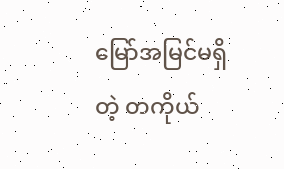မြော်အမြင်မရှိတဲ့ တကိုယ်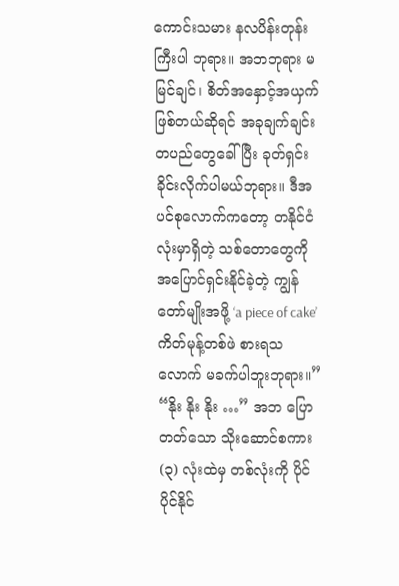ကောင်းသမား နလပိန်းတုန်းကြီးပါ ဘုရား။ အဘဘုရား မမြင်ချင်၊ စိတ်အနှောင့်အယှက် ဖြစ်တယ်ဆိုရင် အခုချက်ချင်း တပည်တွေခေါ်ပြီး ခုတ်ရှင်းခိုင်းလိုက်ပါမယ်ဘုရား။ ဒီအပင်စုလောက်ကတော့ တနိုင်ငံလုံးမှာရှိတဲ့ သစ်တောတွေကို အပြောင်ရှင်းနိုင်ခဲ့တဲ့ ကျွန်တော်မျိုးအဖို့ ‘a piece of cake’ ကိတ်မုန့်တစ်ဖဲ စားရသလောက် မခက်ပါဘူးဘုရား။”
“နိုး နိုး နိုး …” အဘ ပြောတတ်သော သိုးဆောင်စကား (၃) လုံးထဲမှ တစ်လုံးကို ပိုင်ပိုင်နိုင်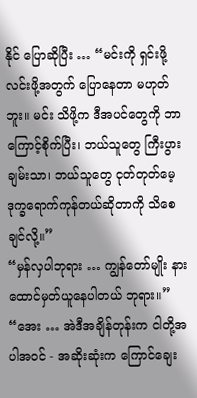နိုင် ပြောဆိုပြီး … “မင်းကို ရှင်းဖို့လင်းဖို့အတွက် ပြောနေတာ မဟုတ်ဘူး။ မင်း သိဖို့က ဒီအပင်တွေကို ဘာကြောင့်စိုက်ပြီး၊ ဘယ်သူတွေ ကြီးပွားချမ်းသာ၊ ဘယ်သူတွေ ငုတ်တုတ်မေ့ ဒုက္ခရောက်ကုန်တယ်ဆိုတာကို သိစေချင်လို့။”
“မှန်လှပါဘုရား … ကျွန်တော်မျိုး နားထောင်မှတ်ယူနေပါတယ် ဘုရား။”
“အေး … အဲဒီအချိန်တုန်းက ငါတို့အပါအဝင် - အဆိုးဆုံးက ကြောင်ချေး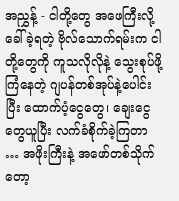အညွှန့် - ငါတို့တွေ အဖေကြီးလို့ ခေါ်ခဲ့ရတဲ့ ဗိုလ်သောက်ရမ်းက ငါတို့တွေကို ကူသလိုလိုနဲ့ သွေးစုပ်ဖို့ ကြံနေတဲ့ ဂျပန်တစ်အုပ်နဲ့ပေါင်းပြီး ထောက်ပံ့ငွေတွေ၊ ချေးငွေတွေယူပြီး လက်ခံစိုက်ခဲ့ကြတာ … အဖိုးကြီးနဲ့ အဖော်တစ်သိုက်တော့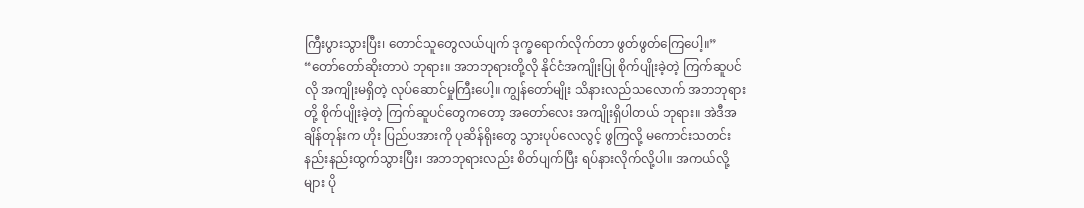ကြီးပွားသွားပြီး၊ တောင်သူတွေလယ်ပျက် ဒုက္ခရောက်လိုက်တာ ဖွတ်ဖွတ်ကြေပေါ့။”
“တော်တော်ဆိုးတာပဲ ဘုရား။ အဘဘုရားတို့လို နိုင်ငံအကျိုးပြု စိုက်ပျိုးခဲ့တဲ့ ကြက်ဆူပင်လို အကျိုးမရှိတဲ့ လုပ်ဆောင်မှုကြီးပေါ့။ ကျွန်တော်မျိုး သိနားလည်သလောက် အဘဘုရားတို့ စိုက်ပျိုးခဲ့တဲ့ ကြက်ဆူပင်တွေကတော့ အတော်လေး အကျိုးရှိပါတယ် ဘုရား။ အဲဒီအချိန်တုန်းက ဟိုး ပြည်ပအားကို ပုဆိန်ရိုးတွေ သွားပုပ်လေလွင့် ဖွကြလို့ မကောင်းသတင်း နည်းနည်းထွက်သွားပြီး၊ အဘဘုရားလည်း စိတ်ပျက်ပြီး ရပ်နားလိုက်လို့ပါ။ အကယ်လို့များ ပို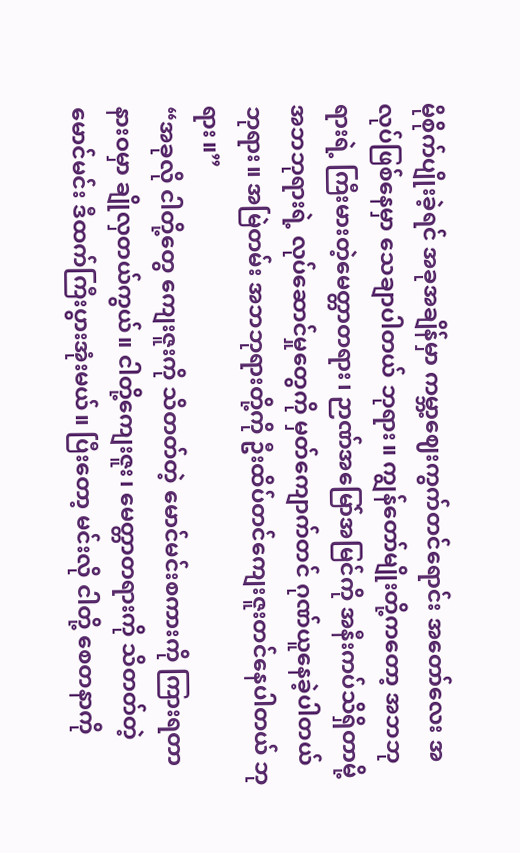မိုစိုက်ပျိုးခဲ့ရင် အခုအချိန်မှာ ကမ္ဘာ့ဈေးကွက်တင်ရောင်း အတော်လေး အလုပ်ဖြစ်နေမှာ သေချာပါတယ် ဘုရား။ ကျွန်တော်မျိုးတို့ကတော့ အဘဘုရားရဲ့ ကြီးမားတဲ့မေတ္တာတရား၊ ဉာဏ်အမြော်အမြင်ကို အနီးကပ်သိရှိတာမို့ အဘဘုရားရဲ့ လုပ်ဆောင်မှုတွေကို မှတ်ကျောက်တင် ဂုဏ်ယူနေခဲ့ပါတယ် ဘုရား။ အမြဲတမ်း အဘဘုရားတို့ကို ဦးထိပ်တင်ကျေးဇူးတင်နေပါတယ် ဘုရား။”
“အခုလို ငါတို့တွေ ကျေးဇူးကို သိတတ်တဲ့ မောင်မင်းစကားကို ကြားရတာ နားဝမှာ ချိုလှတယ်ကွယ်။ ငါတို့ကျေးဇူး၊ မေတ္တာတရားကို သိတတ်တဲ့ မောင်မင်း ဒီထက်ကြီးပွားအုံးမယ်။ ပြီးတော့ မင်းလို ငါတို့ စေတနာကို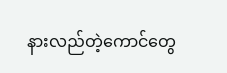နားလည်တဲ့ကောင်တွေ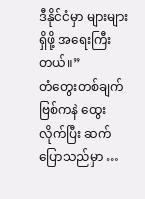ဒီနိုင်ငံမှာ များများရှိဖို့ အရေးကြီးတယ်။”
တံတွေးတစ်ချက် ဗြစ်ကနဲ ထွေးလိုက်ပြီး ဆက်ပြောသည်မှာ …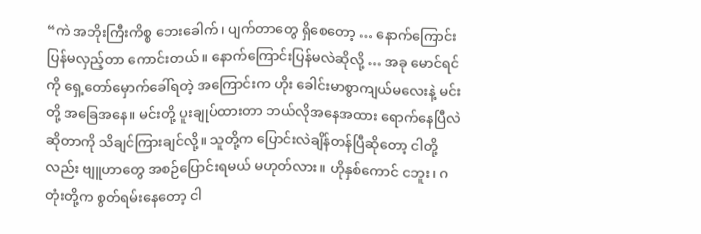“ကဲ အဘိုးကြီးကိစ္စ ဘေးခေါက်၊ ပျက်တာတွေ ရှိစေတော့ … နောက်ကြောင်းပြန်မလှည့်တာ ကောင်းတယ်။ နောက်ကြောင်းပြန်မလဲဆိုလို့ … အခု မောင်ရင်ကို ရှေ့တော်မှောက်ခေါ်ရတဲ့ အကြောင်းက ဟိုး ခေါင်းမာစွာကျယ်မလေးနဲ့ မင်းတို့ အခြေအနေ။ မင်းတို့ ပူးချုပ်ထားတာ ဘယ်လိုအနေအထား ရောက်နေပြီလဲဆိုတာကို သိချင်ကြားချင်လို့။ သူတို့က ပြောင်းလဲချိန်တန်ပြီဆိုတော့ ငါတို့လည်း ဗျူဟာတွေ အစဉ်ပြောင်းရမယ် မဟုတ်လား။ ဟိုနှစ်ကောင် ငဘူး၊ ဂတုံးတို့က စွတ်ရမ်းနေတော့ ငါ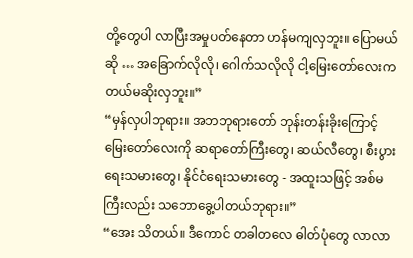တို့တွေပါ လာပြီးအမှုပတ်နေတာ ဟန်မကျလှဘူး။ ပြောမယ်ဆို … အခြောက်လိုလို၊ ဂေါက်သလိုလို ငါ့မြေးတော်လေးက တယ်မဆိုးလှဘူး။”
“မှန်လှပါဘုရား။ အဘဘုရားတော် ဘုန်းတန်းခိုးကြောင့် မြေးတော်လေးကို ဆရာတော်ကြီးတွေ၊ ဆယ်လီတွေ၊ စီးပွားရေးသမားတွေ၊ နိုင်ငံရေးသမားတွေ - အထူးသဖြင့် အစ်မကြီးလည်း သဘောခွေ့ပါတယ်ဘုရား။”
“အေး သိတယ်။ ဒီကောင် တခါတလေ ဓါတ်ပုံတွေ လာလာ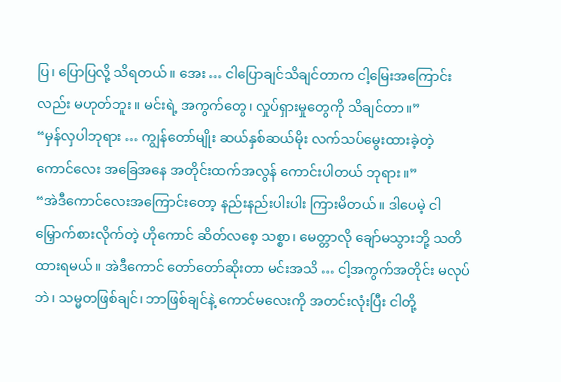ပြ၊ ပြောပြလို့ သိရတယ်။ အေး … ငါပြောချင်သိချင်တာက ငါ့မြေးအကြောင်းလည်း မဟုတ်ဘူး။ မင်းရဲ့ အကွက်တွေ၊ လှုပ်ရှားမှုတွေကို သိချင်တာ။”
“မှန်လှပါဘုရား … ကျွန်တော်မျိုး ဆယ်နှစ်ဆယ်မိုး လက်သပ်မွေးထားခဲ့တဲ့ ကောင်လေး အခြေအနေ အတိုင်းထက်အလွန် ကောင်းပါတယ် ဘုရား။”
“အဲဒီကောင်လေးအကြောင်းတော့ နည်းနည်းပါးပါး ကြားမိတယ်။ ဒါပေမဲ့ ငါမြှောက်စားလိုက်တဲ့ ဟိုကောင် ဆိတ်လစေ့ သစ္စာ၊ မေတ္တာလို ချော်မသွားဘို့ သတိထားရမယ်။ အဲဒီကောင် တော်တော်ဆိုးတာ မင်းအသိ … ငါ့အကွက်အတိုင်း မလုပ်ဘဲ၊ သမ္မတဖြစ်ချင်၊ ဘာဖြစ်ချင်နဲ့ ကောင်မလေးကို အတင်းလုံးပြီး ငါတို့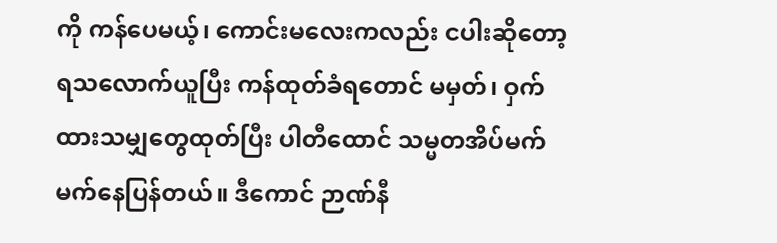ကို ကန်ပေမယ့်၊ ကောင်းမလေးကလည်း ငပါးဆိုတော့ ရသလောက်ယူပြီး ကန်ထုတ်ခံရတောင် မမှတ်၊ ဝှက်ထားသမျှတွေထုတ်ပြီး ပါတီထောင် သမ္မတအိပ်မက် မက်နေပြန်တယ်။ ဒီကောင် ဉာဏ်နီ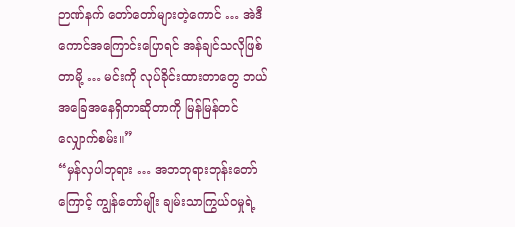ဉာဏ်နက် တော်တော်များတဲ့ကောင် … အဲဒီကောင်အကြောင်းပြောရင် အန်ချင်သလိုဖြစ်တာမို့ … မင်းကို လုပ်ခိုင်းထားတာတွေ ဘယ်အခြေအနေရှိတာဆိုတာကို မြန်မြန်တင်လျှောက်စမ်း။”
“မှန်လှပါဘုရား … အဘဘုရားဘုန်းတော်ကြောင့် ကျွန်တော်မျိုး ချမ်းသာကြွယ်ဝမှုရဲ့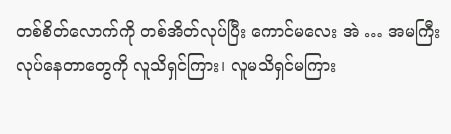တစ်စိတ်လောက်ကို တစ်အိတ်လုပ်ပြီး ကောင်မလေး အဲ … အမကြီး လုပ်နေတာတွေကို လူသိရှင်ကြား၊ လူမသိရှင်မကြား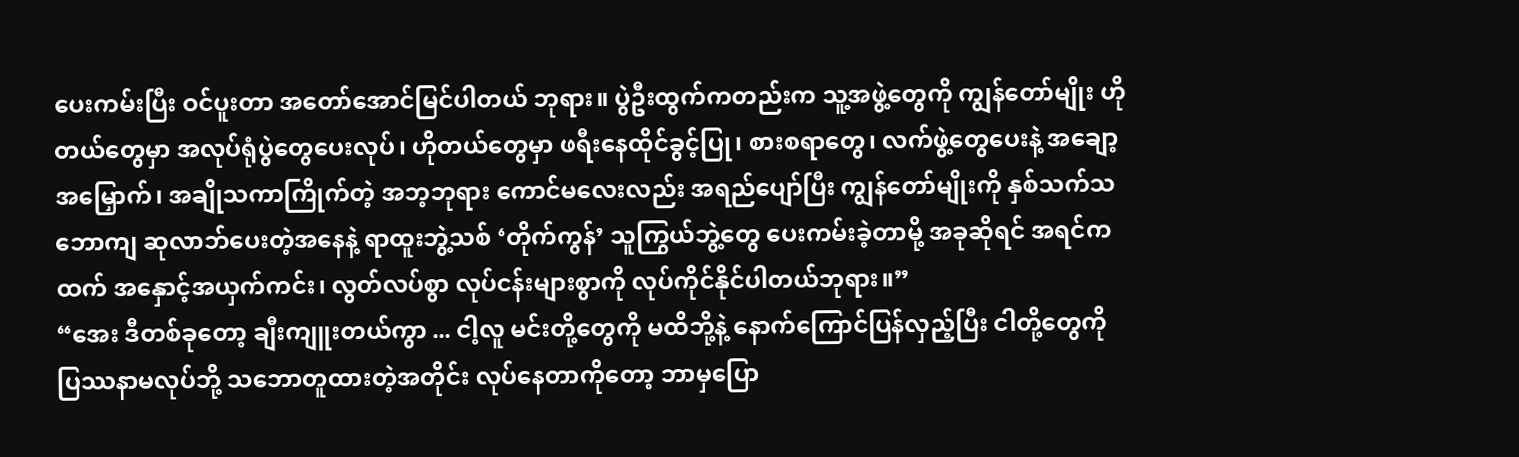ပေးကမ်းပြီး ဝင်ပူးတာ အတော်အောင်မြင်ပါတယ် ဘုရား။ ပွဲဦးထွက်ကတည်းက သူ့အဖွဲ့တွေကို ကျွန်တော်မျိုး ဟိုတယ်တွေမှာ အလုပ်ရုံပွဲတွေပေးလုပ်၊ ဟိုတယ်တွေမှာ ဖရီးနေထိုင်ခွင့်ပြု၊ စားစရာတွေ၊ လက်ဖွဲ့တွေပေးနဲ့ အချော့အမြှောက်၊ အချိုသကာကြိုက်တဲ့ အဘ့ဘုရား ကောင်မလေးလည်း အရည်ပျော်ပြီး ကျွန်တော်မျိုးကို နှစ်သက်သဘောကျ ဆုလာဘ်ပေးတဲ့အနေနဲ့ ရာထူးဘွဲ့သစ် ‘တိုက်ကွန်’ သူကြွယ်ဘွဲ့တွေ ပေးကမ်းခဲ့တာမို့ အခုဆိုရင် အရင်ကထက် အနှောင့်အယှက်ကင်း၊ လွတ်လပ်စွာ လုပ်ငန်းများစွာကို လုပ်ကိုင်နိုင်ပါတယ်ဘုရား။”
“အေး ဒီတစ်ခုတော့ ချီးကျူးတယ်ကွာ ... ငါ့လူ မင်းတို့တွေကို မထိဘို့နဲ့ နောက်ကြောင်ပြန်လှည့်ပြီး ငါတို့တွေကို ပြဿနာမလုပ်ဘို့ သဘောတူထားတဲ့အတိုင်း လုပ်နေတာကိုတော့ ဘာမှပြော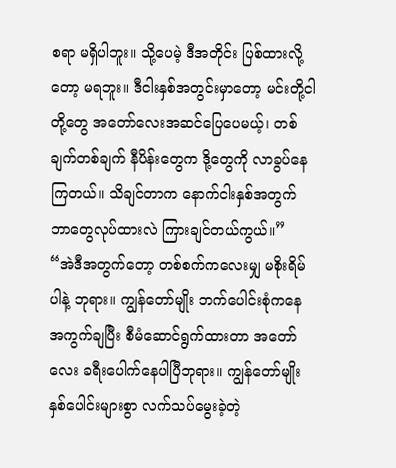စရာ မရှိပါဘူး။ သို့ပေမဲ့ ဒီအတိုင်း ပြစ်ထားလို့တော့ မရဘူး။ ဒီငါးနှစ်အတွင်းမှာတော့ မင်းတို့ငါတို့တွေ အတော်လေးအဆင်ပြေပေမယ့်၊ တစ်ချက်တစ်ချက် နီပိန်းတွေက ဒို့တွေကို လာခွပ်နေကြတယ်။ သိချင်တာက နောက်ငါးနှစ်အတွက် ဘာတွေလုပ်ထားလဲ ကြားချင်တယ်ကွယ်။”
“အဲဒီအတွက်တော့ တစ်စက်ကလေးမျှ မစိုးရိမ်ပါနဲ့ ဘုရား။ ကျွန်တော်မျိုး ဘက်ပေါင်းစုံကနေ အကွက်ချပြီး စီမံဆောင်ရွက်ထားတာ အတော်လေး ခရီးပေါက်နေပါပြီဘုရား။ ကျွန်တော်မျိုး နှစ်ပေါင်းများစွာ လက်သပ်မွေးခဲ့တဲ့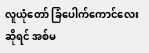လူယုံတော် ခြံပေါက်ကောင်လေးဆိုရင် အစ်မ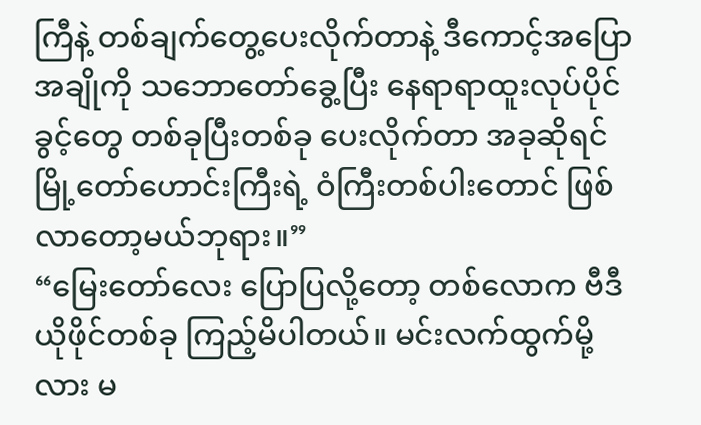ကြီနဲ့ တစ်ချက်တွေ့ပေးလိုက်တာနဲ့ ဒီကောင့်အပြောအချိုကို သဘောတော်ခွေ့ပြီး နေရာရာထူးလုပ်ပိုင်ခွင့်တွေ တစ်ခုပြီးတစ်ခု ပေးလိုက်တာ အခုဆိုရင် မြို့တော်ဟောင်းကြီးရဲ့ ဝံကြီးတစ်ပါးတောင် ဖြစ်လာတော့မယ်ဘုရား။”
“မြေးတော်လေး ပြောပြလို့တော့ တစ်လောက ဗီဒီယိုဖိုင်တစ်ခု ကြည့်မိပါတယ်။ မင်းလက်ထွက်မို့လား မ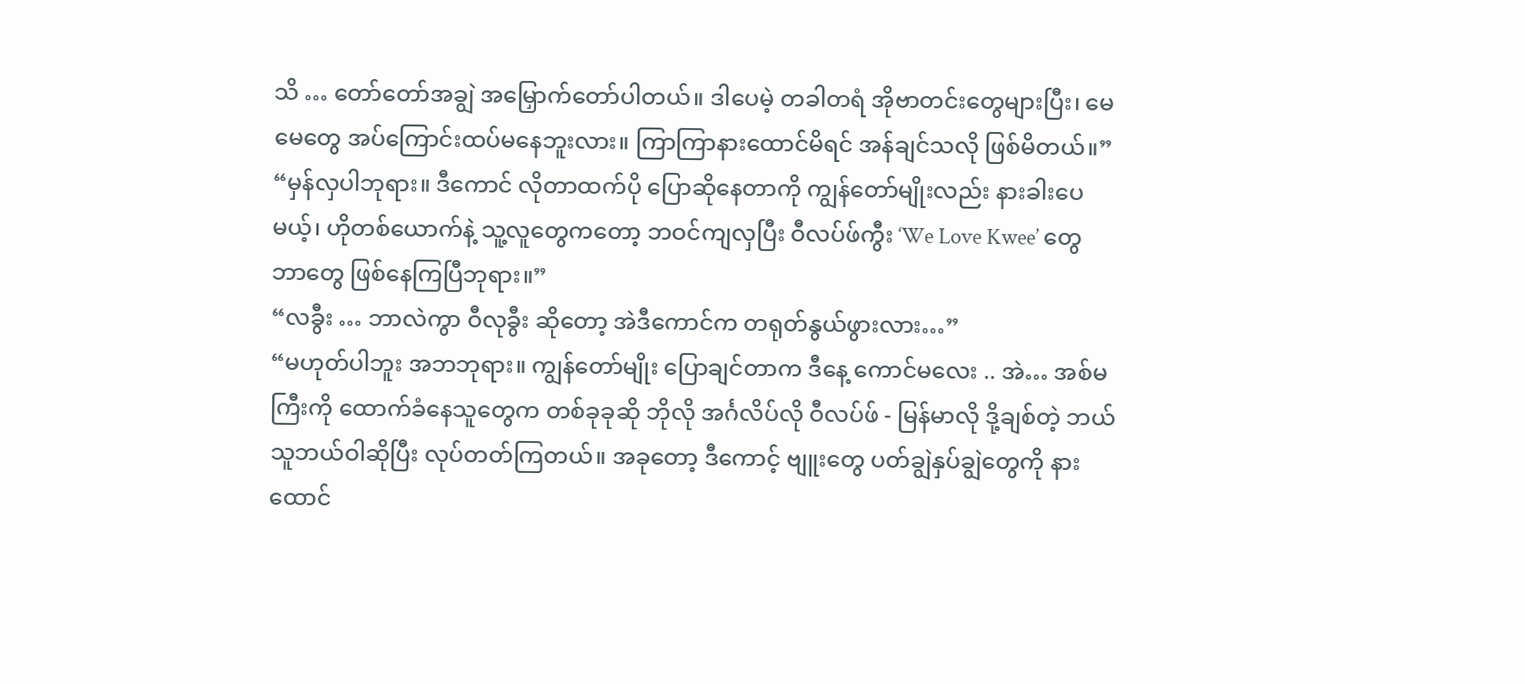သိ … တော်တော်အချွဲ အမြှောက်တော်ပါတယ်။ ဒါပေမဲ့ တခါတရံ အိုဗာတင်းတွေများပြီး၊ မေမေတွေ အပ်ကြောင်းထပ်မနေဘူးလား။ ကြာကြာနားထောင်မိရင် အန်ချင်သလို ဖြစ်မိတယ်။”
“မှန်လှပါဘုရား။ ဒီကောင် လိုတာထက်ပို ပြောဆိုနေတာကို ကျွန်တော်မျိုးလည်း နားခါးပေမယ့်၊ ဟိုတစ်ယောက်နဲ့ သူ့လူတွေကတော့ ဘဝင်ကျလှပြီး ဝီလပ်ဖ်ကွီး ‘We Love Kwee’ တွေ ဘာတွေ ဖြစ်နေကြပြီဘုရား။”
“လခွီး … ဘာလဲကွာ ဝီလုခွီး ဆိုတော့ အဲဒီကောင်က တရုတ်နွယ်ဖွားလား…”
“မဟုတ်ပါဘူး အဘဘုရား။ ကျွန်တော်မျိုး ပြောချင်တာက ဒီနေ့ ကောင်မလေး .. အဲ… အစ်မကြီးကို ထောက်ခံနေသူတွေက တစ်ခုခုဆို ဘိုလို အင်္ဂလိပ်လို ဝီလပ်ဖ် - မြန်မာလို ဒို့ချစ်တဲ့ ဘယ်သူဘယ်ဝါဆိုပြီး လုပ်တတ်ကြတယ်။ အခုတော့ ဒီကောင့် ဗျူးတွေ ပတ်ချွဲနှပ်ချွဲတွေကို နားထောင်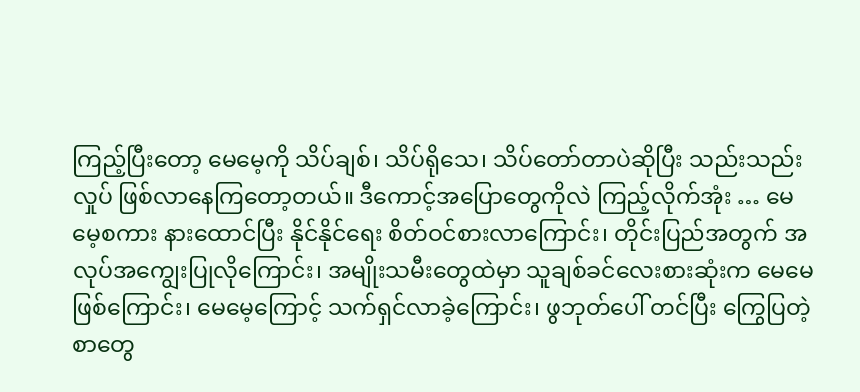ကြည့်ပြီးတော့ မေမေ့ကို သိပ်ချစ်၊ သိပ်ရိုသေ၊ သိပ်တော်တာပဲဆိုပြီး သည်းသည်းလှုပ် ဖြစ်လာနေကြတော့တယ်။ ဒီကောင့်အပြောတွေကိုလဲ ကြည့်လိုက်အုံး … မေမေ့စကား နားထောင်ပြီး နိုင်နိုင်ရေး စိတ်ဝင်စားလာကြောင်း၊ တိုင်းပြည်အတွက် အလုပ်အကျွေးပြုလိုကြောင်း၊ အမျိုးသမီးတွေထဲမှာ သူချစ်ခင်လေးစားဆုံးက မေမေ ဖြစ်ကြောင်း၊ မေမေ့ကြောင့် သက်ရှင်လာခဲ့ကြောင်း၊ ဖွဘုတ်ပေါ် တင်ပြီး ကြွေပြတဲ့စာတွေ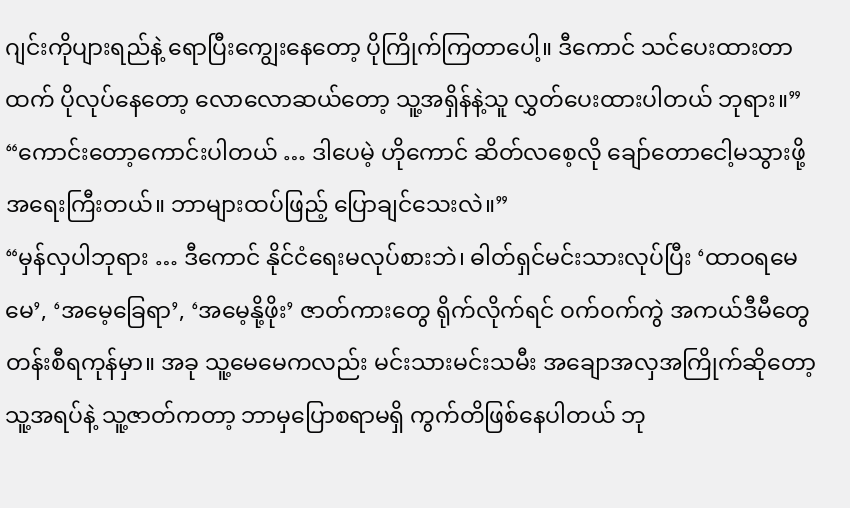ဂျင်းကိုပျားရည်နဲ့ ရောပြီးကျွေးနေတော့ ပိုကြိုက်ကြတာပေါ့။ ဒီကောင် သင်ပေးထားတာထက် ပိုလုပ်နေတော့ လောလောဆယ်တော့ သူ့အရှိန်နဲ့သူ လွှတ်ပေးထားပါတယ် ဘုရား။”
“ကောင်းတော့ကောင်းပါတယ် … ဒါပေမဲ့ ဟိုကောင် ဆိတ်လစေ့လို ချော်တောငေါ့မသွားဖို့ အရေးကြီးတယ်။ ဘာများထပ်ဖြည့် ပြောချင်သေးလဲ။”
“မှန်လှပါဘုရား … ဒီကောင် နိုင်ငံရေးမလုပ်စားဘဲ၊ ဓါတ်ရှင်မင်းသားလုပ်ပြီး ‘ထာဝရမေမေ’, ‘အမေ့ခြေရာ’, ‘အမေ့နို့ဖိုး’ ဇာတ်ကားတွေ ရိုက်လိုက်ရင် ဝက်ဝက်ကွဲ အကယ်ဒီမီတွေ တန်းစီရကုန်မှာ။ အခု သူ့မေမေကလည်း မင်းသားမင်းသမီး အချောအလှအကြိုက်ဆိုတော့ သူ့အရပ်နဲ့ သူ့ဇာတ်ကတာ့ ဘာမှပြောစရာမရှိ ကွက်တိဖြစ်နေပါတယ် ဘု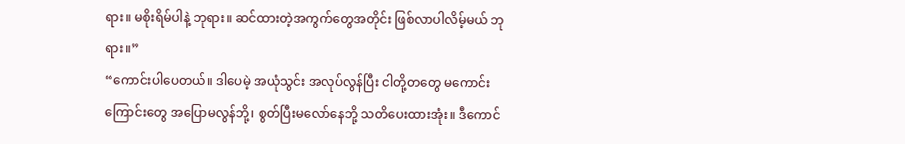ရား။ မစိုးရိမ်ပါနဲ့ ဘုရား။ ဆင်ထားတဲ့အကွက်တွေအတိုင်း ဖြစ်လာပါလိမ့်မယ် ဘုရား။”
“ကောင်းပါပေတယ်။ ဒါပေမဲ့ အယုံသွင်း အလုပ်လွန်ပြီး ငါတို့တတွေ မကောင်းကြောင်းတွေ အပြောမလွန်ဘို့၊ စွတ်ပြီးမလော်နေဘို့ သတိပေးထားအုံး။ ဒီကောင်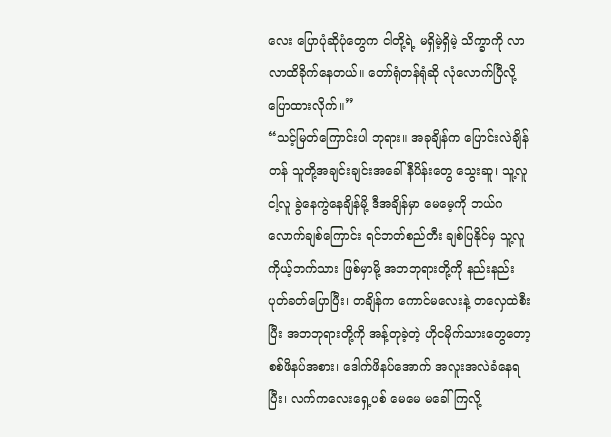လေး ပြောပုံဆိုပုံတွေက ငါတို့ရဲ့ မရှိမဲ့ရှိမဲ့ သိက္ခာကို လာလာထိခိုက်နေတယ်။ တော်ရုံတန်ရုံဆို လုံလောက်ပြီလို့ ပြောထားလိုက်။”
“သင့်မြတ်ကြောင်းပါ ဘုရား။ အခုချိန်က ပြောင်းလဲချိန်တန် သူတို့အချင်းချင်းအခေါ် နီပိန်းတွေ သွေးဆူ၊ သူ့လူငါ့လူ ခွဲနေကွဲနေချိန်မို့ ဒီအချိန်မှာ မေမေ့ကို ဘယ်ဂလောက်ချစ်ကြောင်း ရင်ဘတ်စည်တီး ချစ်ပြနိုင်မှ သူ့လူကိုယ့်ဘက်သား ဖြစ်မှာမို့ အဘဘုရားတို့ကို နည်းနည်းပုတ်ခတ်ပြောပြီး၊ တချိန်က ကောင်မလေးနဲ့ တလှေထဲစီးပြီး အဘဘုရားတို့ကို အန့်တုခဲ့တဲ့ ဟိုငမိုက်သားတွေတော့ စစ်ဖိနပ်အစား၊ ဒေါက်ဖိနပ်အောက် အလူးအလဲခံနေရပြီး၊ လက်ကလေးရှေ့ပစ် မေမေ မခေါ်ကြလို့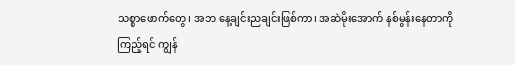သစ္စာဖောက်တွေ၊ အဘ နေ့ချင်းညချင်းဖြစ်ကာ၊ အဆဲမိုးအောက် နစ်မွန်းနေတာကိုကြည့်ရင် ကျွန်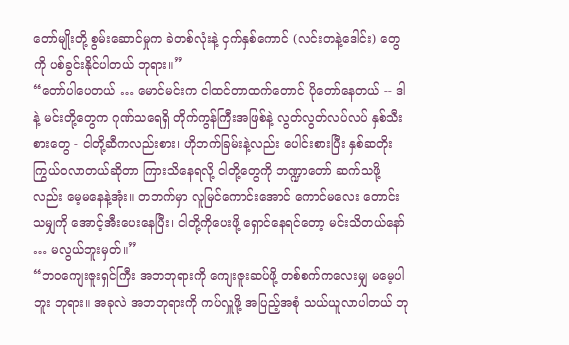တော်မျိုးတို့ စွမ်းဆောင်မှုက ခဲတစ်လုံးနဲ့ ငှက်နှစ်ကောင် (လင်းတနဲ့ဒေါင်း) တွေကို ပစ်ခွင်းနိုင်ပါတယ် ဘုရား။”
“တော်ပါပေတယ် … မောင်မင်းက ငါထင်တာထက်တောင် ပိုတော်နေတယ် -- ဒါနဲ့ မင်းတို့တွေက ဂုဏ်သရေရှိ တိုက်ကွန်ကြီးအဖြစ်နဲ့ လွတ်လွတ်လပ်လပ် နှစ်သီးစားတွေ - ငါတို့ဆီကလည်းစား၊ ဟိုဘက်ခြမ်းနဲ့လည်း ပေါင်းစားပြီး နှစ်ဆတိုး ကြွယ်ဝလာတယ်ဆိုတာ ကြားသိနေရလို့ ငါတို့တွေကို ဘဏ္ဍာတော် ဆက်သဖို့လည်း မေ့မနေနဲ့အုံး။ တဘက်မှာ လူမြင်ကောင်းအောင် ကောင်မလေး တောင်းသမျှကို အောင့်အီးပေးနေပြီး၊ ငါတို့ကိုပေးဖို့ ရှောင်နေရင်တော့ မင်းသိတယ်နော် … မလွယ်ဘူးမှတ်။”
“ဘဝကျေးဇူးရှင်ကြီး အဘဘုရားကို ကျေးဇူးဆပ်ဖို့ တစ်စက်ကလေးမျှ မမေ့ပါဘူး ဘုရား။ အခုလဲ အဘဘုရားကို ကပ်လှူဖို့ အပြည့်အစုံ သယ်ယူလာပါတယ် ဘု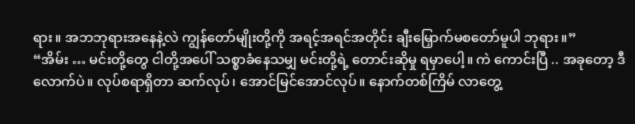ရား။ အဘဘုရားအနေနဲ့လဲ ကျွန်တော်မျိုးတို့ကို အရင့်အရင်အတိုင်း ချီးမြှောက်မစတော်မူပါ ဘုရား။”
“အိမ်း … မင်းတို့တွေ ငါတို့အပေါ် သစ္စာခံနေသမျှ မင်းတို့ရဲ့ တောင်းဆိုမှု ရမှာပေါ့။ ကဲ ကောင်းပြီ .. အခုတော့ ဒီလောက်ပဲ။ လုပ်စရာရှိတာ ဆက်လုပ်၊ အောင်မြင်အောင်လုပ်။ နောက်တစ်ကြိမ် လာတွေ့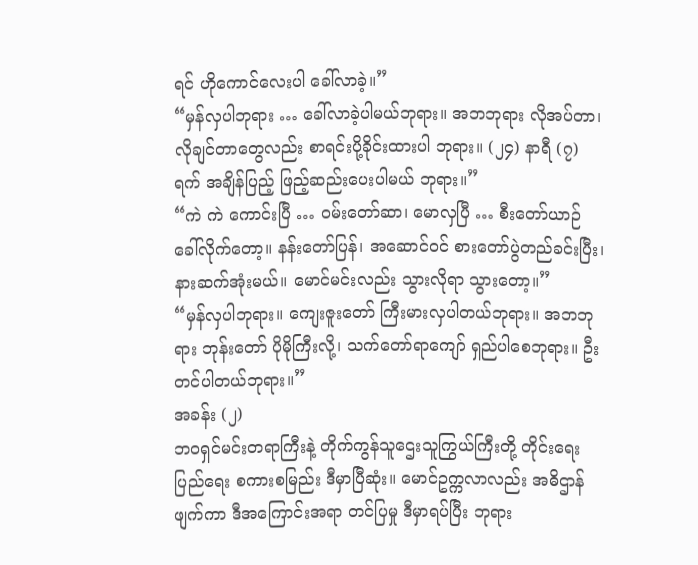ရင် ဟိုကောင်လေးပါ ခေါ်လာခဲ့။”
“မှန်လှပါဘုရား … ခေါ်လာခဲ့ပါမယ်ဘုရား။ အဘဘုရား လိုအပ်တာ၊ လိုချင်တာတွေလည်း စာရင်းပို့ခိုင်းထားပါ ဘုရား။ (၂၄) နာရီ (၇) ရက် အချိန်ပြည့် ဖြည့်ဆည်းပေးပါမယ် ဘုရား။”
“ကဲ ကဲ ကောင်းပြီ … ဝမ်းတော်ဆာ၊ မောလှပြီ … စီးတော်ယာဉ် ခေါ်လိုက်တော့။ နန်းတော်ပြန်၊ အဆောင်ဝင် စားတော်ပွဲတည်ခင်းပြီး၊ နားဆက်အုံးမယ်။ မောင်မင်းလည်း သွားလိုရာ သွားတော့။”
“မှန်လှပါဘုရား။ ကျေးဇူးတော် ကြီးမားလှပါတယ်ဘုရား။ အဘဘုရား ဘုန်းတော် ပိုမိုကြီးလို့၊ သက်တော်ရာကျော် ရှည်ပါစေဘုရား။ ဦးတင်ပါတယ်ဘုရား။”
အခန်း (၂)
ဘဝရှင်မင်းတရာကြီးနဲ့ တိုက်ကွန်သူဌေးသူကြွယ်ကြီးတို့ တိုင်းရေးပြည်ရေး စကားစမြည်း ဒီမှာပြီဆုံး။ မောင်ဥက္ကလာလည်း အဓိဌာန်ဖျက်ကာ ဒီအကြောင်းအရာ တင်ပြမှု ဒီမှာရပ်ပြီး ဘုရား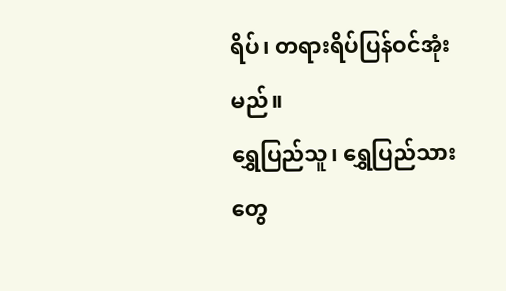ရိပ်၊ တရားရိပ်ပြန်ဝင်အုံးမည်။
ရွှေပြည်သူ၊ ရွှေပြည်သားတွေ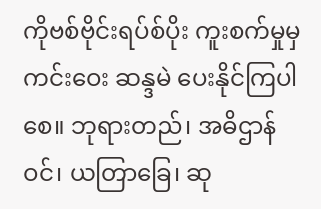ကိုဗစ်ဗိုင်းရပ်စ်ပိုး ကူးစက်မှုမှကင်းဝေး ဆန္ဒမဲ ပေးနိုင်ကြပါစေ။ ဘုရားတည်၊ အဓိဌာန်ဝင်၊ ယတြာခြေ၊ ဆု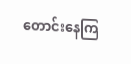တောင်းနေကြ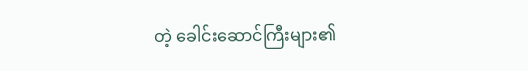တဲ့ ခေါင်းဆောင်ကြီးများ၏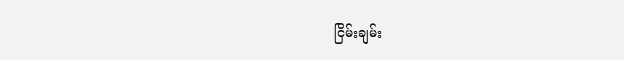ငြိမ်းချမ်း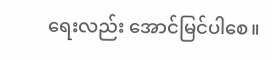ရေးလည်း အောင်မြင်ပါစေ။